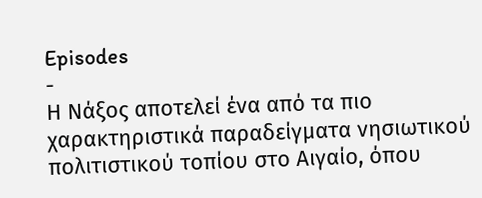Episodes
-
Η Νάξος αποτελεί ένα από τα πιο χαρακτηριστικά παραδείγματα νησιωτικού πολιτιστικού τοπίου στο Αιγαίο, όπου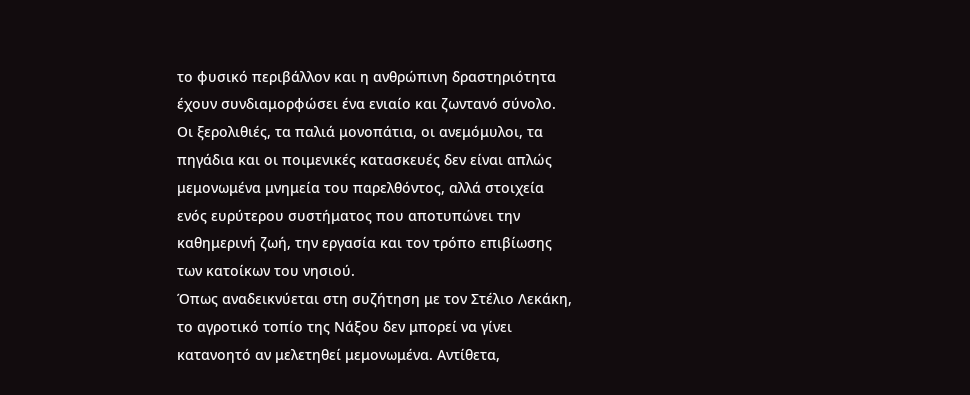το φυσικό περιβάλλον και η ανθρώπινη δραστηριότητα έχουν συνδιαμορφώσει ένα ενιαίο και ζωντανό σύνολο. Οι ξερολιθιές, τα παλιά μονοπάτια, οι ανεμόμυλοι, τα πηγάδια και οι ποιμενικές κατασκευές δεν είναι απλώς μεμονωμένα μνημεία του παρελθόντος, αλλά στοιχεία ενός ευρύτερου συστήματος που αποτυπώνει την καθημερινή ζωή, την εργασία και τον τρόπο επιβίωσης των κατοίκων του νησιού.
Όπως αναδεικνύεται στη συζήτηση με τον Στέλιο Λεκάκη, το αγροτικό τοπίο της Νάξου δεν μπορεί να γίνει κατανοητό αν μελετηθεί μεμονωμένα. Αντίθετα,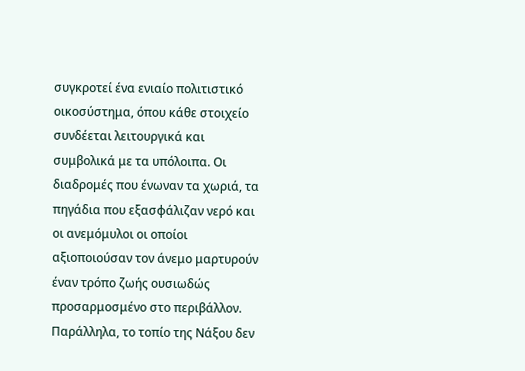συγκροτεί ένα ενιαίο πολιτιστικό οικοσύστημα, όπου κάθε στοιχείο συνδέεται λειτουργικά και συμβολικά με τα υπόλοιπα. Οι διαδρομές που ένωναν τα χωριά, τα πηγάδια που εξασφάλιζαν νερό και οι ανεμόμυλοι οι οποίοι αξιοποιούσαν τον άνεμο μαρτυρούν έναν τρόπο ζωής ουσιωδώς προσαρμοσμένο στο περιβάλλον.
Παράλληλα, το τοπίο της Νάξου δεν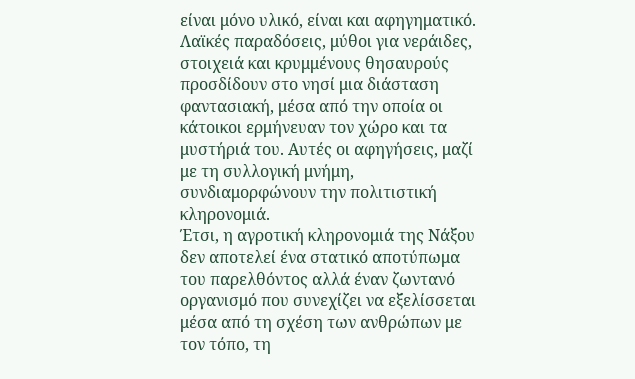είναι μόνο υλικό, είναι και αφηγηματικό. Λαϊκές παραδόσεις, μύθοι για νεράιδες, στοιχειά και κρυμμένους θησαυρούς προσδίδουν στο νησί μια διάσταση φαντασιακή, μέσα από την οποία οι κάτοικοι ερμήνευαν τον χώρο και τα μυστήριά του. Αυτές οι αφηγήσεις, μαζί με τη συλλογική μνήμη, συνδιαμορφώνουν την πολιτιστική κληρονομιά.
Έτσι, η αγροτική κληρονομιά της Νάξου δεν αποτελεί ένα στατικό αποτύπωμα του παρελθόντος αλλά έναν ζωντανό οργανισμό που συνεχίζει να εξελίσσεται μέσα από τη σχέση των ανθρώπων με τον τόπο, τη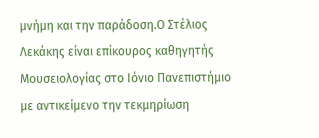μνήμη και την παράδοση.Ο Στέλιος Λεκάκης είναι επίκουρος καθηγητής Μουσειολογίας στο Ιόνιο Πανεπιστήμιο με αντικείμενο την τεκμηρίωση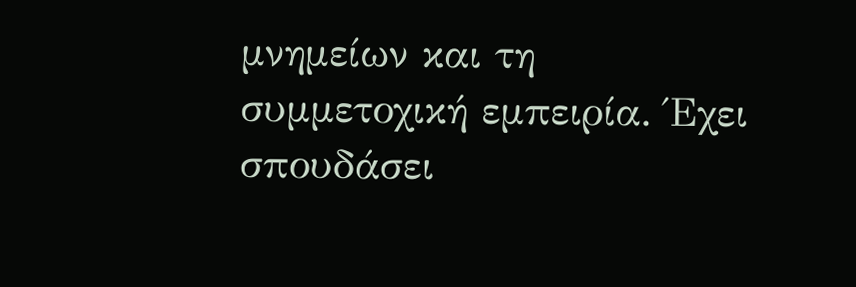μνημείων και τη συμμετοχική εμπειρία. Έχει σπουδάσει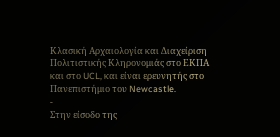Κλασική Αρχαιολογία και Διαχείριση Πολιτιστικής Κληρονομιάς στο ΕΚΠΑ και στο UCL, και είναι ερευνητής στο Πανεπιστήμιο του Newcastle.
-
Στην είσοδο της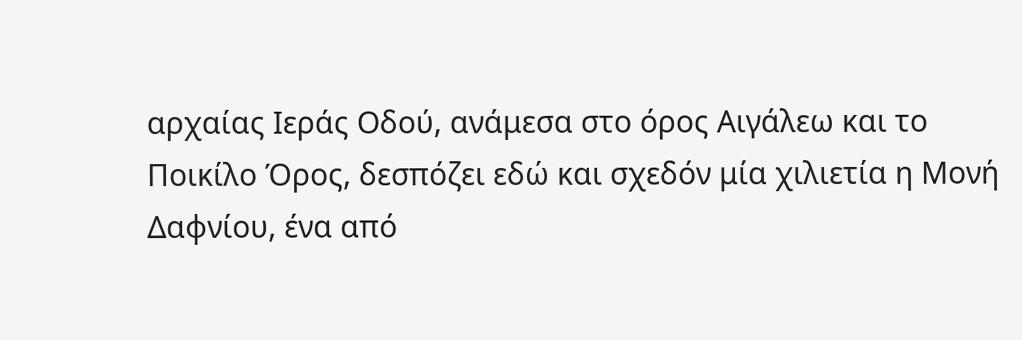αρχαίας Ιεράς Οδού, ανάμεσα στο όρος Αιγάλεω και το Ποικίλο Όρος, δεσπόζει εδώ και σχεδόν μία χιλιετία η Μονή Δαφνίου, ένα από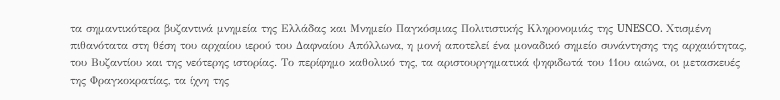τα σημαντικότερα βυζαντινά μνημεία της Ελλάδας και Μνημείο Παγκόσμιας Πολιτιστικής Κληρονομιάς της UNESCO. Χτισμένη πιθανότατα στη θέση του αρχαίου ιερού του Δαφναίου Απόλλωνα, η μονή αποτελεί ένα μοναδικό σημείο συνάντησης της αρχαιότητας, του Βυζαντίου και της νεότερης ιστορίας. Το περίφημο καθολικό της, τα αριστουργηματικά ψηφιδωτά του 11ου αιώνα, οι μετασκευές της Φραγκοκρατίας, τα ίχνη της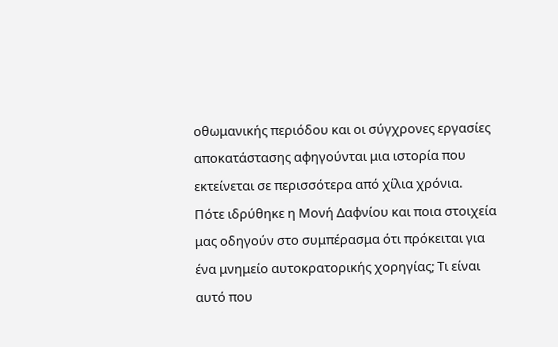οθωμανικής περιόδου και οι σύγχρονες εργασίες αποκατάστασης αφηγούνται μια ιστορία που εκτείνεται σε περισσότερα από χίλια χρόνια.
Πότε ιδρύθηκε η Μονή Δαφνίου και ποια στοιχεία μας οδηγούν στο συμπέρασμα ότι πρόκειται για ένα μνημείο αυτοκρατορικής χορηγίας; Τι είναι αυτό που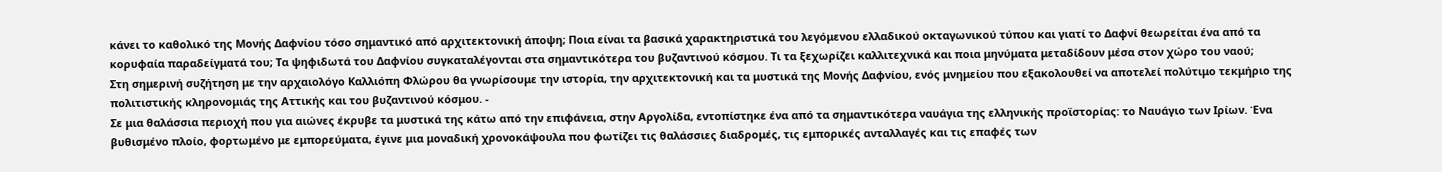κάνει το καθολικό της Μονής Δαφνίου τόσο σημαντικό από αρχιτεκτονική άποψη; Ποια είναι τα βασικά χαρακτηριστικά του λεγόμενου ελλαδικού οκταγωνικού τύπου και γιατί το Δαφνί θεωρείται ένα από τα κορυφαία παραδείγματά του; Τα ψηφιδωτά του Δαφνίου συγκαταλέγονται στα σημαντικότερα του βυζαντινού κόσμου. Τι τα ξεχωρίζει καλλιτεχνικά και ποια μηνύματα μεταδίδουν μέσα στον χώρο του ναού;
Στη σημερινή συζήτηση με την αρχαιολόγο Καλλιόπη Φλώρου θα γνωρίσουμε την ιστορία, την αρχιτεκτονική και τα μυστικά της Μονής Δαφνίου, ενός μνημείου που εξακολουθεί να αποτελεί πολύτιμο τεκμήριο της πολιτιστικής κληρονομιάς της Αττικής και του βυζαντινού κόσμου. -
Σε μια θαλάσσια περιοχή που για αιώνες έκρυβε τα μυστικά της κάτω από την επιφάνεια, στην Αργολίδα, εντοπίστηκε ένα από τα σημαντικότερα ναυάγια της ελληνικής προϊστορίας: το Ναυάγιο των Ιρίων. Ένα βυθισμένο πλοίο, φορτωμένο με εμπορεύματα, έγινε μια μοναδική χρονοκάψουλα που φωτίζει τις θαλάσσιες διαδρομές, τις εμπορικές ανταλλαγές και τις επαφές των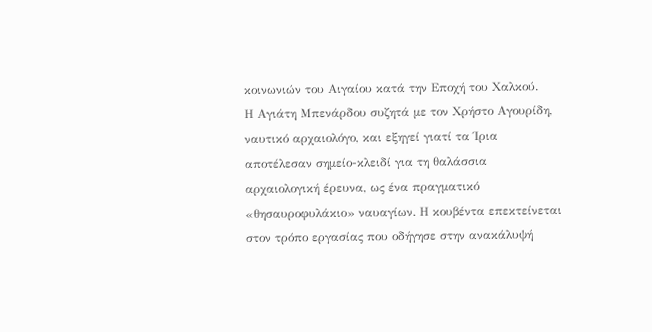κοινωνιών του Αιγαίου κατά την Εποχή του Χαλκού.
Η Αγιάτη Μπενάρδου συζητά με τον Χρήστο Αγουρίδη, ναυτικό αρχαιολόγο, και εξηγεί γιατί τα Ίρια αποτέλεσαν σημείο-κλειδί για τη θαλάσσια αρχαιολογική έρευνα, ως ένα πραγματικό «θησαυροφυλάκιο» ναυαγίων. Η κουβέντα επεκτείνεται στον τρόπο εργασίας που οδήγησε στην ανακάλυψή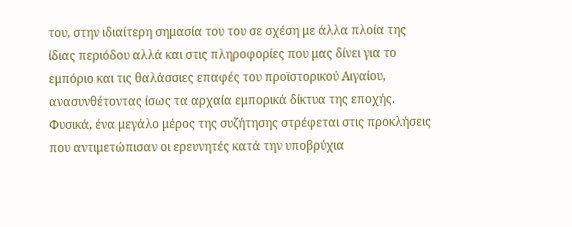του, στην ιδιαίτερη σημασία του του σε σχέση με άλλα πλοία της ίδιας περιόδου αλλά και στις πληροφορίες που μας δίνει για το εμπόριο και τις θαλάσσιες επαφές του προϊστορικού Αιγαίου, ανασυνθέτοντας ίσως τα αρχαία εμπορικά δίκτυα της εποχής. Φυσικά, ένα μεγάλο μέρος της συζήτησης στρέφεται στις προκλήσεις που αντιμετώπισαν οι ερευνητές κατά την υποβρύχια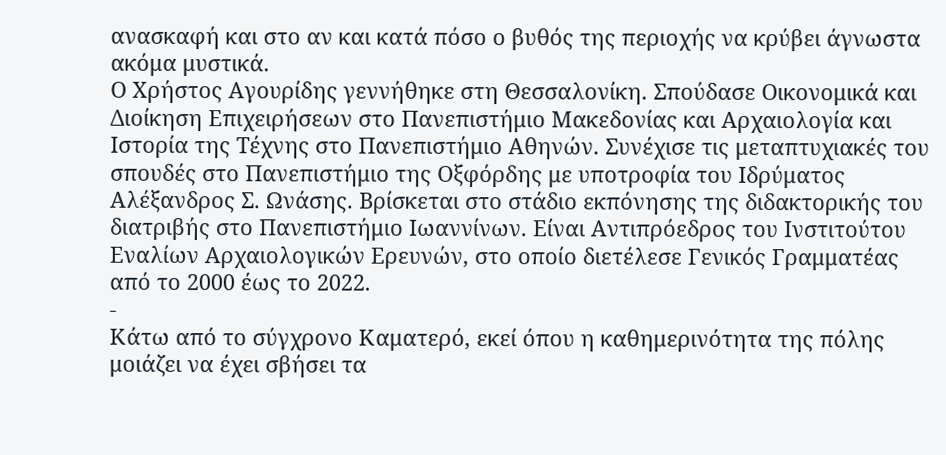ανασκαφή και στο αν και κατά πόσο ο βυθός της περιοχής να κρύβει άγνωστα ακόμα μυστικά.
Ο Χρήστος Αγουρίδης γεννήθηκε στη Θεσσαλονίκη. Σπούδασε Οικονομικά και Διοίκηση Επιχειρήσεων στο Πανεπιστήμιο Μακεδονίας και Αρχαιολογία και Ιστορία της Τέχνης στο Πανεπιστήμιο Αθηνών. Συνέχισε τις μεταπτυχιακές του σπουδές στο Πανεπιστήμιο της Οξφόρδης με υποτροφία του Ιδρύματος Αλέξανδρος Σ. Ωνάσης. Βρίσκεται στο στάδιο εκπόνησης της διδακτορικής του διατριβής στο Πανεπιστήμιο Ιωαννίνων. Είναι Αντιπρόεδρος του Ινστιτούτου Εναλίων Αρχαιολογικών Ερευνών, στο οποίο διετέλεσε Γενικός Γραμματέας από το 2000 έως το 2022.
-
Κάτω από το σύγχρονο Καματερό, εκεί όπου η καθημερινότητα της πόλης μοιάζει να έχει σβήσει τα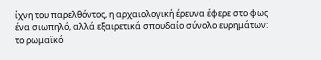ίχνη του παρελθόντος, η αρχαιολογική έρευνα έφερε στο φως ένα σιωπηλό, αλλά εξαιρετικά σπουδαίο σύνολο ευρημάτων: το ρωμαϊκό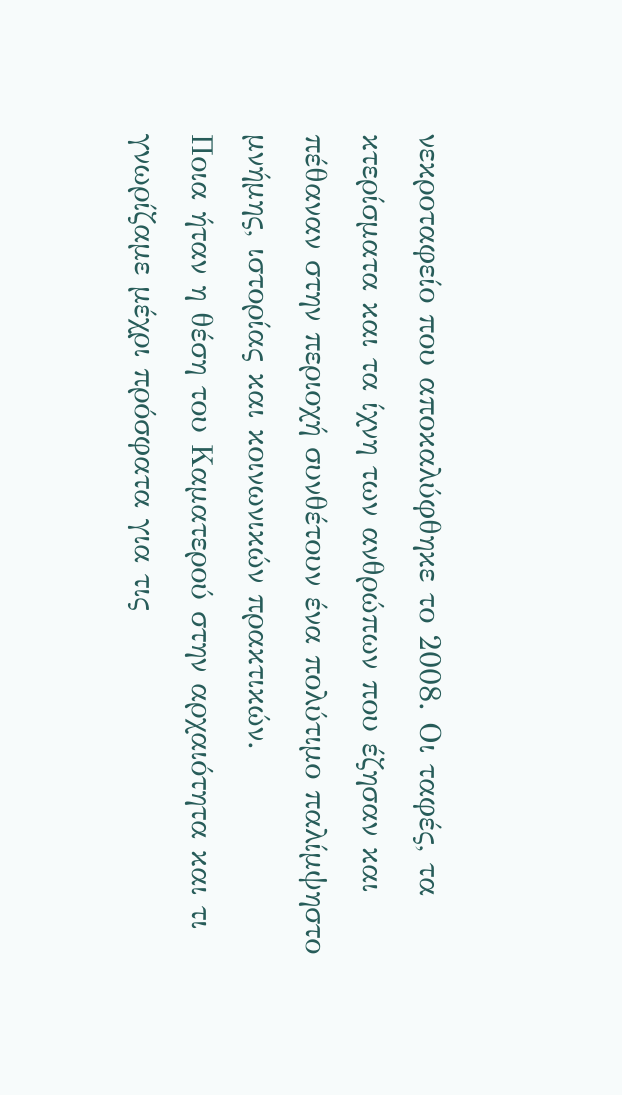νεκροταφείο που αποκαλύφθηκε το 2008. Οι ταφές, τα κτερίσματα και τα ίχνη των ανθρώπων που έζησαν και πέθαναν στην περιοχή συνθέτουν ένα πολύτιμο παλίμψηστο μνήμης, ιστορίας και κοινωνικών πρακτικών.
Ποια ήταν η θέση του Καματερού στην αρχαιότητα και τι γνωρίζαμε μέχρι πρόσφατα για τις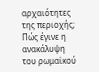αρχαιότητες της περιοχής; Πώς έγινε η ανακάλυψη του ρωμαϊκού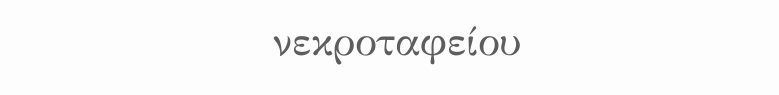νεκροταφείου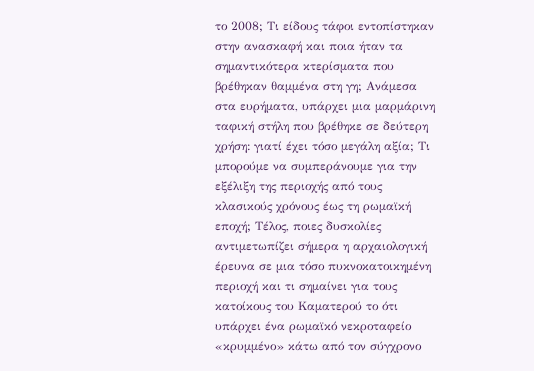το 2008; Τι είδους τάφοι εντοπίστηκαν στην ανασκαφή και ποια ήταν τα σημαντικότερα κτερίσματα που βρέθηκαν θαμμένα στη γη; Ανάμεσα στα ευρήματα, υπάρχει μια μαρμάρινη ταφική στήλη που βρέθηκε σε δεύτερη χρήση: γιατί έχει τόσο μεγάλη αξία; Τι μπορούμε να συμπεράνουμε για την εξέλιξη της περιοχής από τους κλασικούς χρόνους έως τη ρωμαϊκή εποχή; Τέλος, ποιες δυσκολίες αντιμετωπίζει σήμερα η αρχαιολογική έρευνα σε μια τόσο πυκνοκατοικημένη περιοχή και τι σημαίνει για τους κατοίκους του Καματερού το ότι υπάρχει ένα ρωμαϊκό νεκροταφείο «κρυμμένο» κάτω από τον σύγχρονο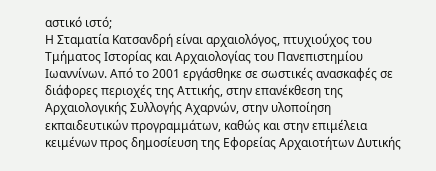αστικό ιστό;
Η Σταματία Κατσανδρή είναι αρχαιολόγος, πτυχιούχος του Τμήματος Ιστορίας και Αρχαιολογίας του Πανεπιστημίου Ιωαννίνων. Από το 2001 εργάσθηκε σε σωστικές ανασκαφές σε διάφορες περιοχές της Αττικής, στην επανέκθεση της Αρχαιολογικής Συλλογής Αχαρνών, στην υλοποίηση εκπαιδευτικών προγραμμάτων, καθώς και στην επιμέλεια κειμένων προς δημοσίευση της Εφορείας Αρχαιοτήτων Δυτικής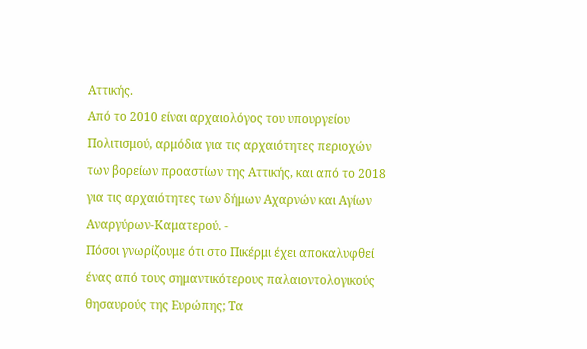Αττικής.
Από το 2010 είναι αρχαιολόγος του υπουργείου Πολιτισμού, αρμόδια για τις αρχαιότητες περιοχών των βορείων προαστίων της Αττικής, και από το 2018 για τις αρχαιότητες των δήμων Αχαρνών και Αγίων Αναργύρων-Καματερού. -
Πόσοι γνωρίζουμε ότι στο Πικέρμι έχει αποκαλυφθεί ένας από τους σημαντικότερους παλαιοντολογικούς θησαυρούς της Ευρώπης; Τα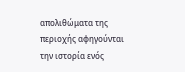απολιθώματα της περιοχής αφηγούνται την ιστορία ενός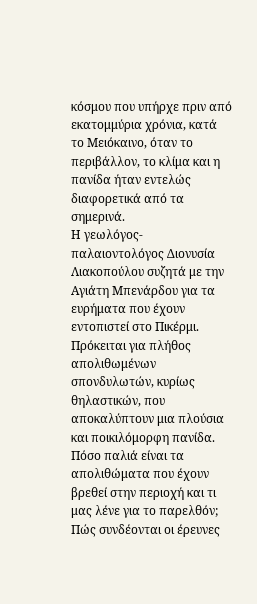κόσμου που υπήρχε πριν από εκατομμύρια χρόνια, κατά το Μειόκαινο, όταν το περιβάλλον, το κλίμα και η πανίδα ήταν εντελώς διαφορετικά από τα σημερινά.
Η γεωλόγος-παλαιοντολόγος Διονυσία Λιακοπούλου συζητά με την Αγιάτη Μπενάρδου για τα ευρήματα που έχουν εντοπιστεί στο Πικέρμι. Πρόκειται για πλήθος απολιθωμένων σπονδυλωτών, κυρίως θηλαστικών, που αποκαλύπτουν μια πλούσια και ποικιλόμορφη πανίδα.
Πόσο παλιά είναι τα απολιθώματα που έχουν βρεθεί στην περιοχή και τι μας λένε για το παρελθόν; Πώς συνδέονται οι έρευνες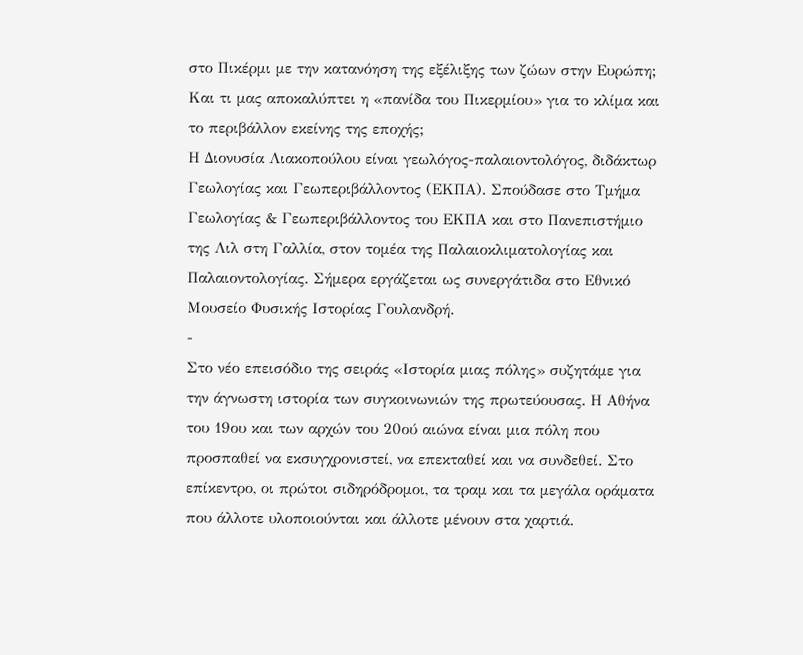στο Πικέρμι με την κατανόηση της εξέλιξης των ζώων στην Ευρώπη; Και τι μας αποκαλύπτει η «πανίδα του Πικερμίου» για το κλίμα και το περιβάλλον εκείνης της εποχής;
Η Διονυσία Λιακοπούλου είναι γεωλόγος-παλαιοντολόγος, διδάκτωρ Γεωλογίας και Γεωπεριβάλλοντος (ΕΚΠΑ). Σπούδασε στο Τμήμα Γεωλογίας & Γεωπεριβάλλοντος του ΕΚΠΑ και στο Πανεπιστήμιο της Λιλ στη Γαλλία, στον τομέα της Παλαιοκλιματολογίας και Παλαιοντολογίας. Σήμερα εργάζεται ως συνεργάτιδα στο Εθνικό Μουσείο Φυσικής Ιστορίας Γουλανδρή.
-
Στο νέο επεισόδιο της σειράς «Ιστορία μιας πόλης» συζητάμε για την άγνωστη ιστορία των συγκοινωνιών της πρωτεύουσας. Η Αθήνα του 19ου και των αρχών του 20ού αιώνα είναι μια πόλη που προσπαθεί να εκσυγχρονιστεί, να επεκταθεί και να συνδεθεί. Στο επίκεντρο, οι πρώτοι σιδηρόδρομοι, τα τραμ και τα μεγάλα οράματα που άλλοτε υλοποιούνται και άλλοτε μένουν στα χαρτιά.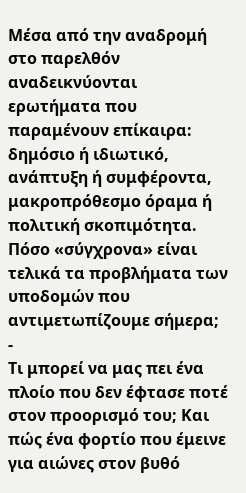Μέσα από την αναδρομή στο παρελθόν αναδεικνύονται ερωτήματα που παραμένουν επίκαιρα: δημόσιο ή ιδιωτικό, ανάπτυξη ή συμφέροντα, μακροπρόθεσμο όραμα ή πολιτική σκοπιμότητα. Πόσο «σύγχρονα» είναι τελικά τα προβλήματα των υποδομών που αντιμετωπίζουμε σήμερα;
-
Τι μπορεί να μας πει ένα πλοίο που δεν έφτασε ποτέ στον προορισμό του; Και πώς ένα φορτίο που έμεινε για αιώνες στον βυθό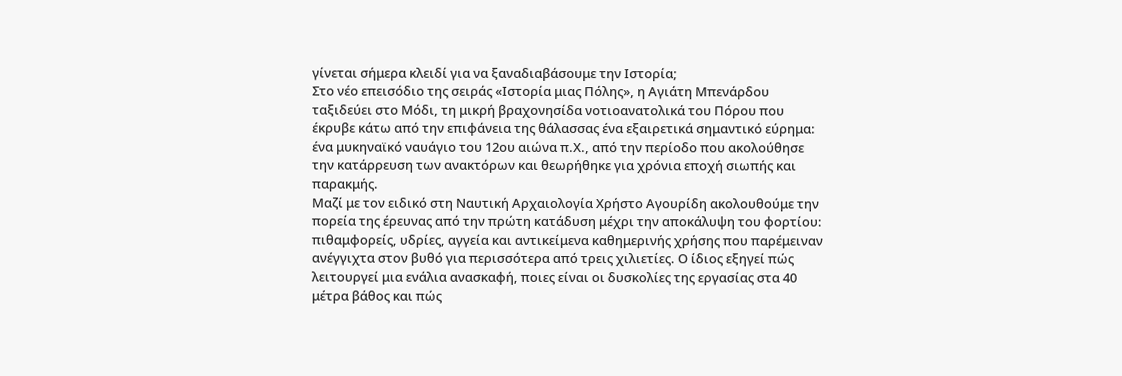γίνεται σήμερα κλειδί για να ξαναδιαβάσουμε την Ιστορία;
Στο νέο επεισόδιο της σειράς «Ιστορία μιας Πόλης», η Αγιάτη Μπενάρδου ταξιδεύει στο Μόδι, τη μικρή βραχονησίδα νοτιοανατολικά του Πόρου που έκρυβε κάτω από την επιφάνεια της θάλασσας ένα εξαιρετικά σημαντικό εύρημα: ένα μυκηναϊκό ναυάγιο του 12ου αιώνα π.Χ., από την περίοδο που ακολούθησε την κατάρρευση των ανακτόρων και θεωρήθηκε για χρόνια εποχή σιωπής και παρακμής.
Μαζί με τον ειδικό στη Ναυτική Αρχαιολογία Χρήστο Αγουρίδη ακολουθούμε την πορεία της έρευνας από την πρώτη κατάδυση μέχρι την αποκάλυψη του φορτίου: πιθαμφορείς, υδρίες, αγγεία και αντικείμενα καθημερινής χρήσης που παρέμειναν ανέγγιχτα στον βυθό για περισσότερα από τρεις χιλιετίες. Ο ίδιος εξηγεί πώς λειτουργεί μια ενάλια ανασκαφή, ποιες είναι οι δυσκολίες της εργασίας στα 40 μέτρα βάθος και πώς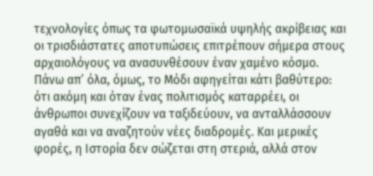τεχνολογίες όπως τα φωτομωσαϊκά υψηλής ακρίβειας και οι τρισδιάστατες αποτυπώσεις επιτρέπουν σήμερα στους αρχαιολόγους να ανασυνθέσουν έναν χαμένο κόσμο.
Πάνω απ’ όλα, όμως, το Μόδι αφηγείται κάτι βαθύτερο: ότι ακόμη και όταν ένας πολιτισμός καταρρέει, οι άνθρωποι συνεχίζουν να ταξιδεύουν, να ανταλλάσσουν αγαθά και να αναζητούν νέες διαδρομές. Και μερικές φορές, η Ιστορία δεν σώζεται στη στεριά, αλλά στον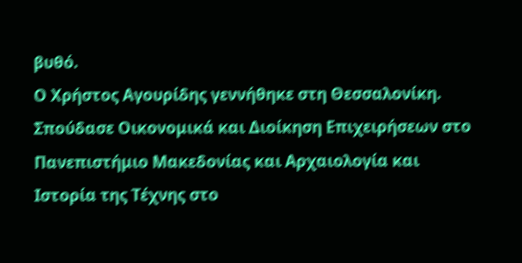βυθό.
Ο Χρήστος Αγουρίδης γεννήθηκε στη Θεσσαλονίκη. Σπούδασε Οικονομικά και Διοίκηση Επιχειρήσεων στο Πανεπιστήμιο Μακεδονίας και Αρχαιολογία και Ιστορία της Τέχνης στο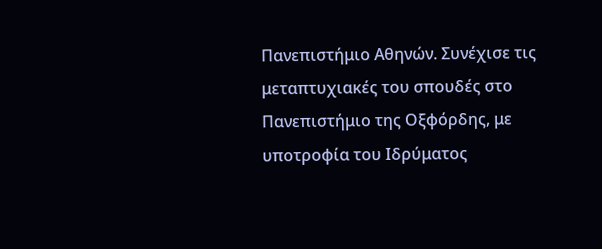Πανεπιστήμιο Αθηνών. Συνέχισε τις μεταπτυχιακές του σπουδές στο Πανεπιστήμιο της Οξφόρδης, με υποτροφία του Ιδρύματος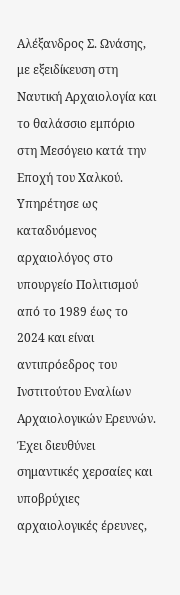Αλέξανδρος Σ. Ωνάσης, με εξειδίκευση στη Ναυτική Αρχαιολογία και το θαλάσσιο εμπόριο στη Μεσόγειο κατά την Εποχή του Χαλκού.
Υπηρέτησε ως καταδυόμενος αρχαιολόγος στο υπουργείο Πολιτισμού από το 1989 έως το 2024 και είναι αντιπρόεδρος του Ινστιτούτου Εναλίων Αρχαιολογικών Ερευνών. Έχει διευθύνει σημαντικές χερσαίες και υποβρύχιες αρχαιολογικές έρευνες,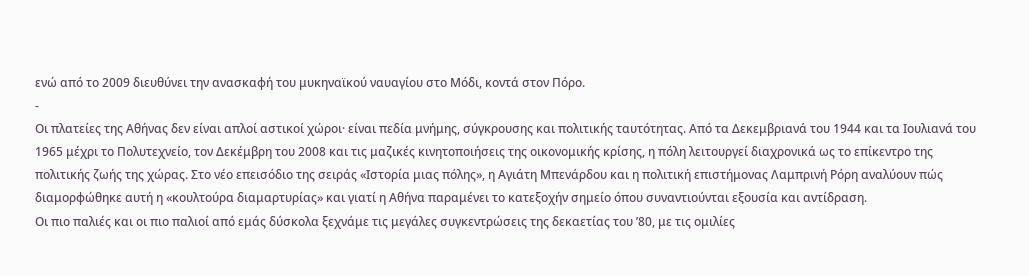ενώ από το 2009 διευθύνει την ανασκαφή του μυκηναϊκού ναυαγίου στο Μόδι, κοντά στον Πόρο.
-
Οι πλατείες της Αθήνας δεν είναι απλοί αστικοί χώροι· είναι πεδία μνήμης, σύγκρουσης και πολιτικής ταυτότητας. Από τα Δεκεμβριανά του 1944 και τα Ιουλιανά του 1965 μέχρι το Πολυτεχνείο, τον Δεκέμβρη του 2008 και τις μαζικές κινητοποιήσεις της οικονομικής κρίσης, η πόλη λειτουργεί διαχρονικά ως το επίκεντρο της πολιτικής ζωής της χώρας. Στο νέο επεισόδιο της σειράς «Ιστορία μιας πόλης», η Αγιάτη Μπενάρδου και η πολιτική επιστήμονας Λαμπρινή Ρόρη αναλύουν πώς διαμορφώθηκε αυτή η «κουλτούρα διαμαρτυρίας» και γιατί η Αθήνα παραμένει το κατεξοχήν σημείο όπου συναντιούνται εξουσία και αντίδραση.
Οι πιο παλιές και οι πιο παλιοί από εμάς δύσκολα ξεχνάμε τις μεγάλες συγκεντρώσεις της δεκαετίας του ’80, με τις ομιλίες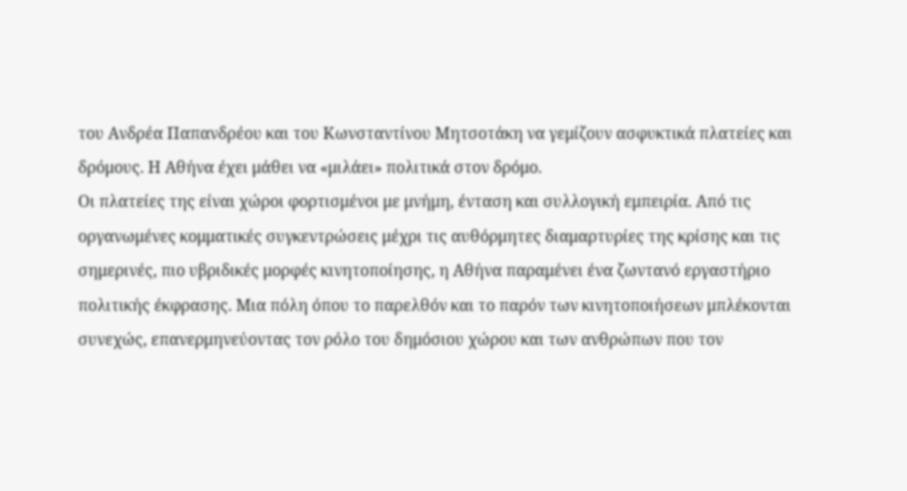του Ανδρέα Παπανδρέου και του Κωνσταντίνου Μητσοτάκη να γεμίζουν ασφυκτικά πλατείες και δρόμους. Η Αθήνα έχει μάθει να «μιλάει» πολιτικά στον δρόμο.
Οι πλατείες της είναι χώροι φορτισμένοι με μνήμη, ένταση και συλλογική εμπειρία. Από τις οργανωμένες κομματικές συγκεντρώσεις μέχρι τις αυθόρμητες διαμαρτυρίες της κρίσης και τις σημερινές, πιο υβριδικές μορφές κινητοποίησης, η Αθήνα παραμένει ένα ζωντανό εργαστήριο πολιτικής έκφρασης. Μια πόλη όπου το παρελθόν και το παρόν των κινητοποιήσεων μπλέκονται συνεχώς, επανερμηνεύοντας τον ρόλο του δημόσιου χώρου και των ανθρώπων που τον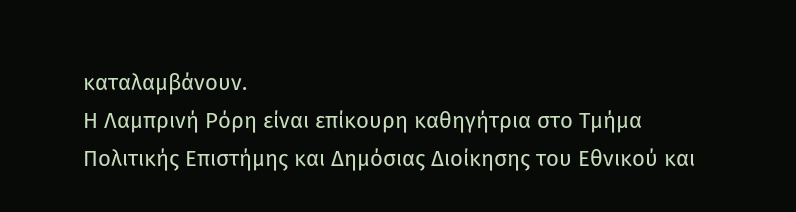καταλαμβάνουν.
Η Λαμπρινή Ρόρη είναι επίκουρη καθηγήτρια στο Τμήμα Πολιτικής Επιστήμης και Δημόσιας Διοίκησης του Εθνικού και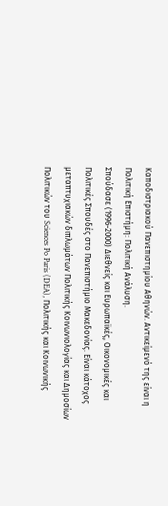Καποδιστριακού Πανεπιστημίου Αθηνών. Αντικείμενό της είναι η Πολιτική Επιστήμη: Πολιτική Ανάλυση.
Σπούδασε (1996-2000) Διεθνείς και Ευρωπαϊκές, Οικονομικές και Πολιτικές Σπουδές στο Πανεπιστήμιο Μακεδονίας. Είναι κάτοχος μεταπτυχιακών διπλωμάτων Πολιτικής Κοινωνιολογίας και Δημοσίων Πολιτικών του Sciences Po Paris (DEA), Πολιτικής και Κοινωνικής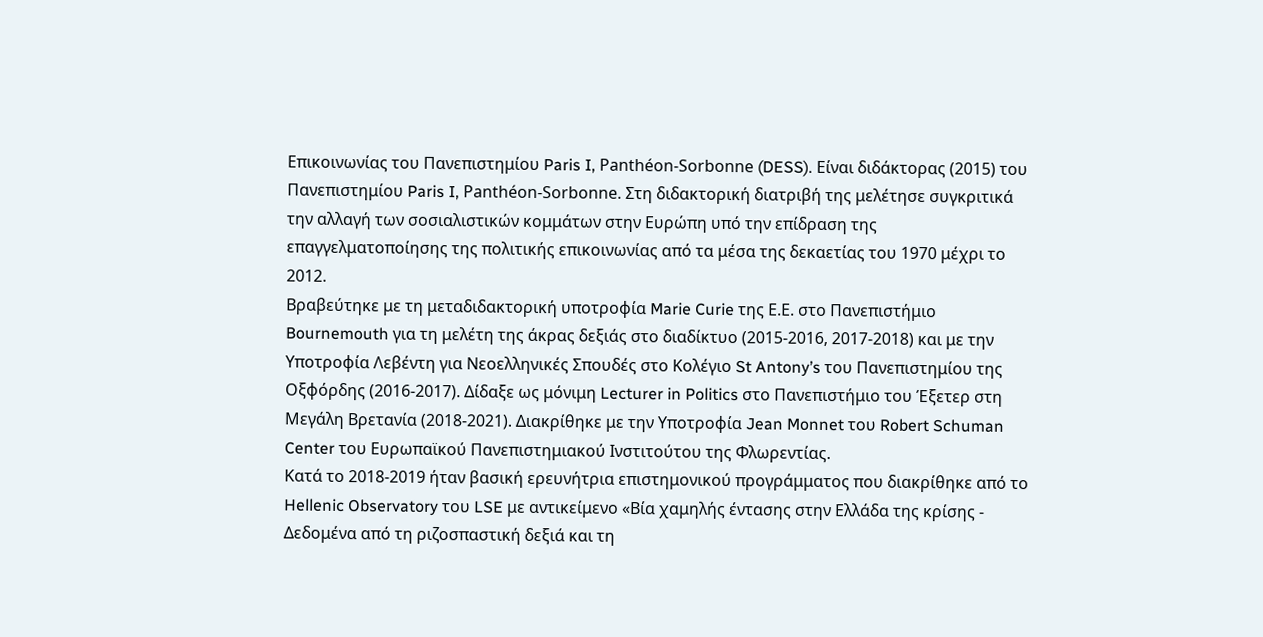Επικοινωνίας του Πανεπιστημίου Paris I, Panthéon-Sorbonne (DESS). Είναι διδάκτορας (2015) του Πανεπιστημίου Paris I, Panthéon-Sorbonne. Στη διδακτορική διατριβή της μελέτησε συγκριτικά την αλλαγή των σοσιαλιστικών κομμάτων στην Ευρώπη υπό την επίδραση της επαγγελματοποίησης της πολιτικής επικοινωνίας από τα μέσα της δεκαετίας του 1970 μέχρι το 2012.
Βραβεύτηκε με τη μεταδιδακτορική υποτροφία Marie Curie της Ε.Ε. στο Πανεπιστήμιο Bournemouth για τη μελέτη της άκρας δεξιάς στο διαδίκτυο (2015-2016, 2017-2018) και με την Υποτροφία Λεβέντη για Νεοελληνικές Σπουδές στο Κολέγιο St Antony’s του Πανεπιστημίου της Οξφόρδης (2016-2017). Δίδαξε ως μόνιμη Lecturer in Politics στο Πανεπιστήμιο του Έξετερ στη Μεγάλη Βρετανία (2018-2021). Διακρίθηκε με την Υποτροφία Jean Monnet του Robert Schuman Center του Ευρωπαϊκού Πανεπιστημιακού Ινστιτούτου της Φλωρεντίας.
Κατά το 2018-2019 ήταν βασική ερευνήτρια επιστημονικού προγράμματος που διακρίθηκε από το Hellenic Observatory του LSE με αντικείμενο «Βία χαμηλής έντασης στην Ελλάδα της κρίσης - Δεδομένα από τη ριζοσπαστική δεξιά και τη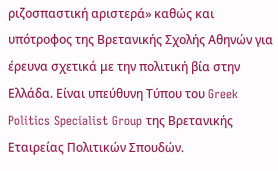ριζοσπαστική αριστερά» καθώς και υπότροφος της Βρετανικής Σχολής Αθηνών για έρευνα σχετικά με την πολιτική βία στην Ελλάδα. Είναι υπεύθυνη Τύπου του Greek Politics Specialist Group της Βρετανικής Εταιρείας Πολιτικών Σπουδών.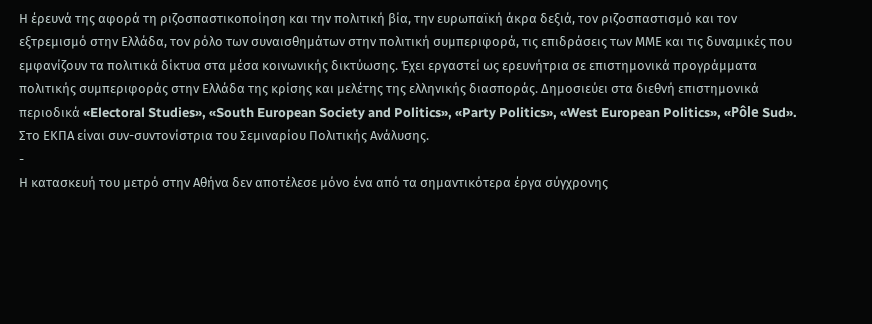Η έρευνά της αφορά τη ριζοσπαστικοποίηση και την πολιτική βία, την ευρωπαϊκή άκρα δεξιά, τον ριζοσπαστισμό και τον εξτρεμισμό στην Ελλάδα, τον ρόλο των συναισθημάτων στην πολιτική συμπεριφορά, τις επιδράσεις των ΜΜΕ και τις δυναμικές που εμφανίζουν τα πολιτικά δίκτυα στα μέσα κοινωνικής δικτύωσης. Έχει εργαστεί ως ερευνήτρια σε επιστημονικά προγράμματα πολιτικής συμπεριφοράς στην Ελλάδα της κρίσης και μελέτης της ελληνικής διασποράς. Δημοσιεύει στα διεθνή επιστημονικά περιοδικά «Electoral Studies», «South European Society and Politics», «Party Politics», «West European Politics», «Pôle Sud».
Στο ΕΚΠΑ είναι συν-συντονίστρια του Σεμιναρίου Πολιτικής Ανάλυσης.
-
Η κατασκευή του μετρό στην Αθήνα δεν αποτέλεσε μόνο ένα από τα σημαντικότερα έργα σύγχρονης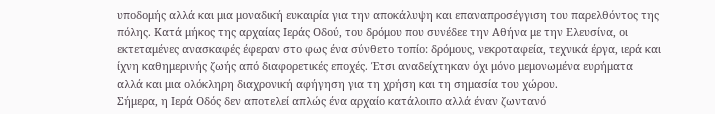υποδομής αλλά και μια μοναδική ευκαιρία για την αποκάλυψη και επαναπροσέγγιση του παρελθόντος της πόλης. Κατά μήκος της αρχαίας Ιεράς Οδού, του δρόμου που συνέδεε την Αθήνα με την Ελευσίνα, οι εκτεταμένες ανασκαφές έφεραν στο φως ένα σύνθετο τοπίο: δρόμους, νεκροταφεία, τεχνικά έργα, ιερά και ίχνη καθημερινής ζωής από διαφορετικές εποχές. Έτσι αναδείχτηκαν όχι μόνο μεμονωμένα ευρήματα αλλά και μια ολόκληρη διαχρονική αφήγηση για τη χρήση και τη σημασία του χώρου.
Σήμερα, η Ιερά Οδός δεν αποτελεί απλώς ένα αρχαίο κατάλοιπο αλλά έναν ζωντανό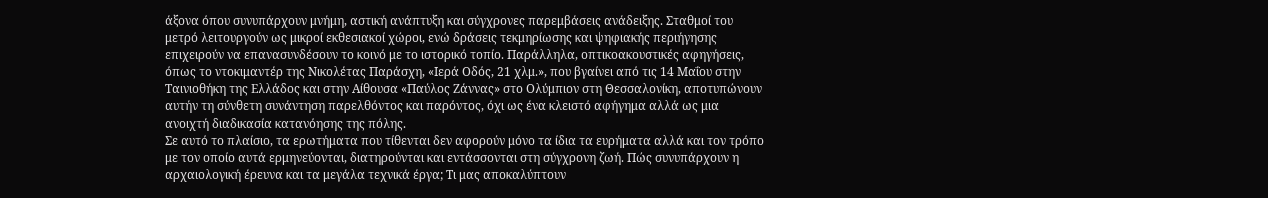άξονα όπου συνυπάρχουν μνήμη, αστική ανάπτυξη και σύγχρονες παρεμβάσεις ανάδειξης. Σταθμοί του μετρό λειτουργούν ως μικροί εκθεσιακοί χώροι, ενώ δράσεις τεκμηρίωσης και ψηφιακής περιήγησης επιχειρούν να επανασυνδέσουν το κοινό με το ιστορικό τοπίο. Παράλληλα, οπτικοακουστικές αφηγήσεις, όπως το ντοκιμαντέρ της Νικολέτας Παράσχη, «Ιερά Οδός, 21 χλμ.», που βγαίνει από τις 14 Μαΐου στην Ταινιοθήκη της Ελλάδος και στην Αίθουσα «Παύλος Ζάννας» στο Ολύμπιον στη Θεσσαλονίκη, αποτυπώνουν αυτήν τη σύνθετη συνάντηση παρελθόντος και παρόντος, όχι ως ένα κλειστό αφήγημα αλλά ως μια ανοιχτή διαδικασία κατανόησης της πόλης.
Σε αυτό το πλαίσιο, τα ερωτήματα που τίθενται δεν αφορούν μόνο τα ίδια τα ευρήματα αλλά και τον τρόπο με τον οποίο αυτά ερμηνεύονται, διατηρούνται και εντάσσονται στη σύγχρονη ζωή. Πώς συνυπάρχουν η αρχαιολογική έρευνα και τα μεγάλα τεχνικά έργα; Τι μας αποκαλύπτουν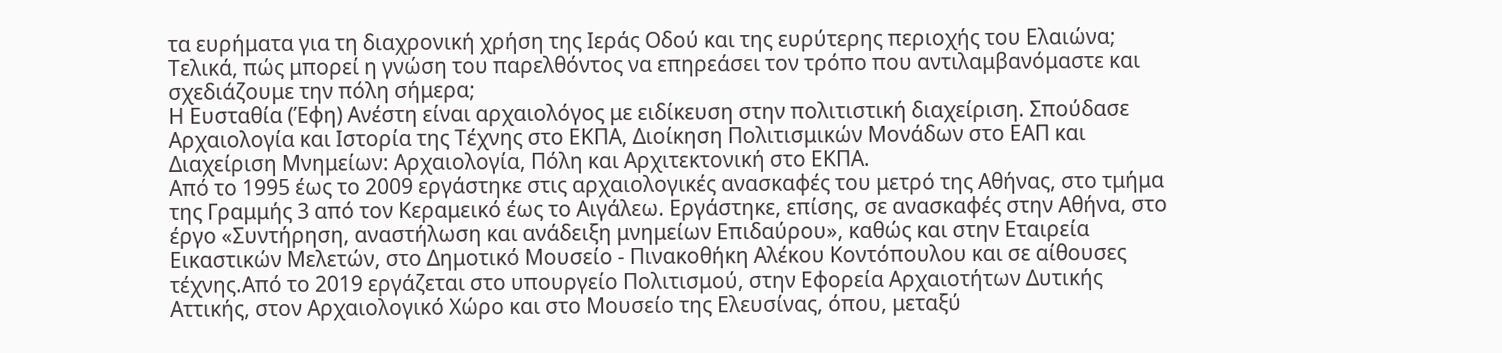τα ευρήματα για τη διαχρονική χρήση της Ιεράς Οδού και της ευρύτερης περιοχής του Ελαιώνα; Τελικά, πώς μπορεί η γνώση του παρελθόντος να επηρεάσει τον τρόπο που αντιλαμβανόμαστε και σχεδιάζουμε την πόλη σήμερα;
Η Ευσταθία (Έφη) Ανέστη είναι αρχαιολόγος με ειδίκευση στην πολιτιστική διαχείριση. Σπούδασε Αρχαιολογία και Ιστορία της Τέχνης στο ΕΚΠΑ, Διοίκηση Πολιτισμικών Μονάδων στο ΕΑΠ και Διαχείριση Μνημείων: Αρχαιολογία, Πόλη και Αρχιτεκτονική στο ΕΚΠΑ.
Από το 1995 έως το 2009 εργάστηκε στις αρχαιολογικές ανασκαφές του μετρό της Αθήνας, στο τμήμα της Γραμμής 3 από τον Κεραμεικό έως το Αιγάλεω. Εργάστηκε, επίσης, σε ανασκαφές στην Αθήνα, στο έργο «Συντήρηση, αναστήλωση και ανάδειξη μνημείων Επιδαύρου», καθώς και στην Εταιρεία Εικαστικών Μελετών, στο Δημοτικό Μουσείο - Πινακοθήκη Αλέκου Κοντόπουλου και σε αίθουσες τέχνης.Από το 2019 εργάζεται στο υπουργείο Πολιτισμού, στην Εφορεία Αρχαιοτήτων Δυτικής Αττικής, στον Αρχαιολογικό Χώρο και στο Μουσείο της Ελευσίνας, όπου, μεταξύ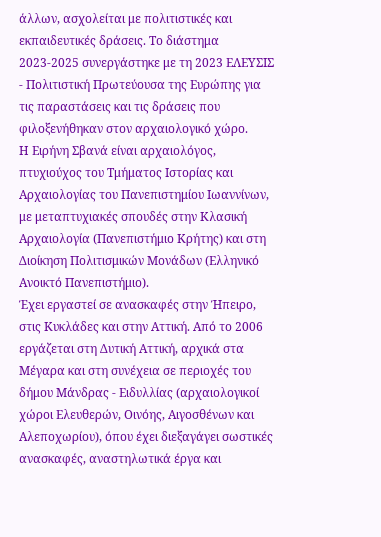άλλων, ασχολείται με πολιτιστικές και εκπαιδευτικές δράσεις. Το διάστημα 2023-2025 συνεργάστηκε με τη 2023 ΕΛΕΥΣΙΣ - Πολιτιστική Πρωτεύουσα της Ευρώπης για τις παραστάσεις και τις δράσεις που φιλοξενήθηκαν στον αρχαιολογικό χώρο.
Η Ειρήνη Σβανά είναι αρχαιολόγος, πτυχιούχος του Τμήματος Ιστορίας και Αρχαιολογίας του Πανεπιστημίου Ιωαννίνων, με μεταπτυχιακές σπουδές στην Κλασική Αρχαιολογία (Πανεπιστήμιο Κρήτης) και στη Διοίκηση Πολιτισμικών Μονάδων (Ελληνικό Ανοικτό Πανεπιστήμιο).
Έχει εργαστεί σε ανασκαφές στην Ήπειρο, στις Κυκλάδες και στην Αττική. Από το 2006 εργάζεται στη Δυτική Αττική, αρχικά στα Μέγαρα και στη συνέχεια σε περιοχές του δήμου Μάνδρας - Ειδυλλίας (αρχαιολογικοί χώροι Ελευθερών, Οινόης, Αιγοσθένων και Αλεποχωρίου), όπου έχει διεξαγάγει σωστικές ανασκαφές, αναστηλωτικά έργα και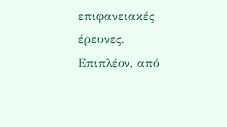επιφανειακές έρευνες.
Επιπλέον, από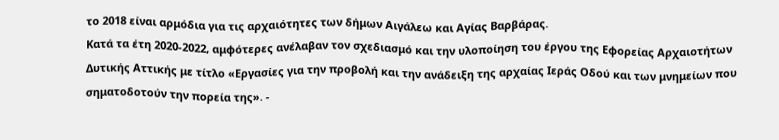το 2018 είναι αρμόδια για τις αρχαιότητες των δήμων Αιγάλεω και Αγίας Βαρβάρας.
Κατά τα έτη 2020-2022, αμφότερες ανέλαβαν τον σχεδιασμό και την υλοποίηση του έργου της Εφορείας Αρχαιοτήτων Δυτικής Αττικής με τίτλο «Εργασίες για την προβολή και την ανάδειξη της αρχαίας Ιεράς Οδού και των μνημείων που σηματοδοτούν την πορεία της». -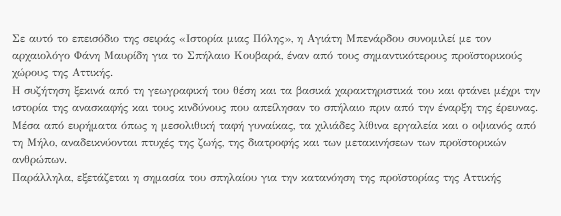Σε αυτό το επεισόδιο της σειράς «Ιστορία μιας Πόλης», η Αγιάτη Μπενάρδου συνομιλεί με τον αρχαιολόγο Φάνη Μαυρίδη για το Σπήλαιο Κουβαρά, έναν από τους σημαντικότερους προϊστορικούς χώρους της Αττικής.
Η συζήτηση ξεκινά από τη γεωγραφική του θέση και τα βασικά χαρακτηριστικά του και φτάνει μέχρι την ιστορία της ανασκαφής και τους κινδύνους που απείλησαν το σπήλαιο πριν από την έναρξη της έρευνας. Μέσα από ευρήματα όπως η μεσολιθική ταφή γυναίκας, τα χιλιάδες λίθινα εργαλεία και ο οψιανός από τη Μήλο, αναδεικνύονται πτυχές της ζωής, της διατροφής και των μετακινήσεων των προϊστορικών ανθρώπων.
Παράλληλα, εξετάζεται η σημασία του σπηλαίου για την κατανόηση της προϊστορίας της Αττικής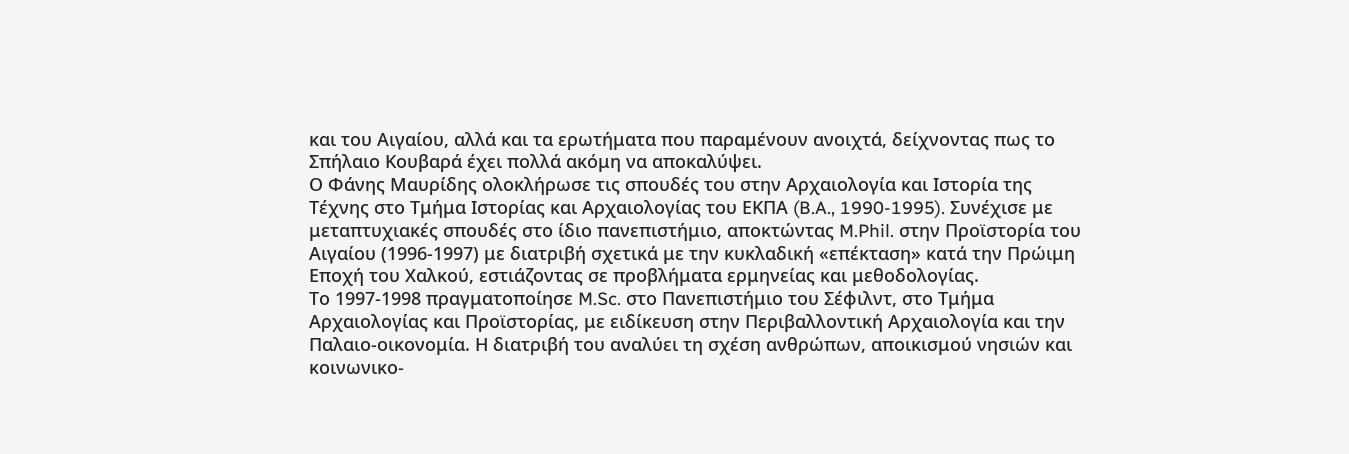και του Αιγαίου, αλλά και τα ερωτήματα που παραμένουν ανοιχτά, δείχνοντας πως το Σπήλαιο Κουβαρά έχει πολλά ακόμη να αποκαλύψει.
Ο Φάνης Μαυρίδης ολοκλήρωσε τις σπουδές του στην Αρχαιολογία και Ιστορία της Τέχνης στο Τμήμα Ιστορίας και Αρχαιολογίας του ΕΚΠΑ (B.A., 1990-1995). Συνέχισε με μεταπτυχιακές σπουδές στο ίδιο πανεπιστήμιο, αποκτώντας M.Phil. στην Προϊστορία του Αιγαίου (1996-1997) με διατριβή σχετικά με την κυκλαδική «επέκταση» κατά την Πρώιμη Εποχή του Χαλκού, εστιάζοντας σε προβλήματα ερμηνείας και μεθοδολογίας.
Το 1997-1998 πραγματοποίησε M.Sc. στο Πανεπιστήμιο του Σέφιλντ, στο Τμήμα Αρχαιολογίας και Προϊστορίας, με ειδίκευση στην Περιβαλλοντική Αρχαιολογία και την Παλαιο-οικονομία. Η διατριβή του αναλύει τη σχέση ανθρώπων, αποικισμού νησιών και κοινωνικο-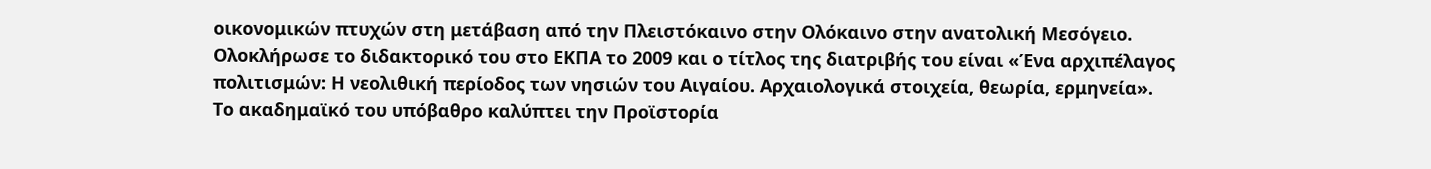οικονομικών πτυχών στη μετάβαση από την Πλειστόκαινο στην Ολόκαινο στην ανατολική Μεσόγειο.
Ολοκλήρωσε το διδακτορικό του στο ΕΚΠΑ το 2009 και ο τίτλος της διατριβής του είναι «Ένα αρχιπέλαγος πολιτισμών: Η νεολιθική περίοδος των νησιών του Αιγαίου. Αρχαιολογικά στοιχεία, θεωρία, ερμηνεία».
Το ακαδημαϊκό του υπόβαθρο καλύπτει την Προϊστορία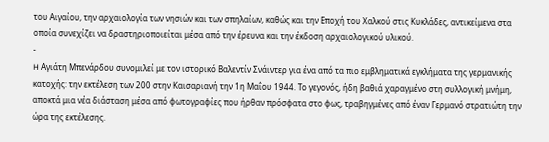του Αιγαίου, την αρχαιολογία των νησιών και των σπηλαίων, καθώς και την Εποχή του Χαλκού στις Κυκλάδες, αντικείμενα στα οποία συνεχίζει να δραστηριοποιείται μέσα από την έρευνα και την έκδοση αρχαιολογικού υλικού.
-
H Αγιάτη Μπενάρδου συνομιλεί με τον ιστορικό Βαλεντίν Σνάιντερ για ένα από τα πιο εμβληματικά εγκλήματα της γερμανικής κατοχής: την εκτέλεση των 200 στην Καισαριανή την 1η Μαΐου 1944. Το γεγονός, ήδη βαθιά χαραγμένο στη συλλογική μνήμη, αποκτά μια νέα διάσταση μέσα από φωτογραφίες που ήρθαν πρόσφατα στο φως, τραβηγμένες από έναν Γερμανό στρατιώτη την ώρα της εκτέλεσης.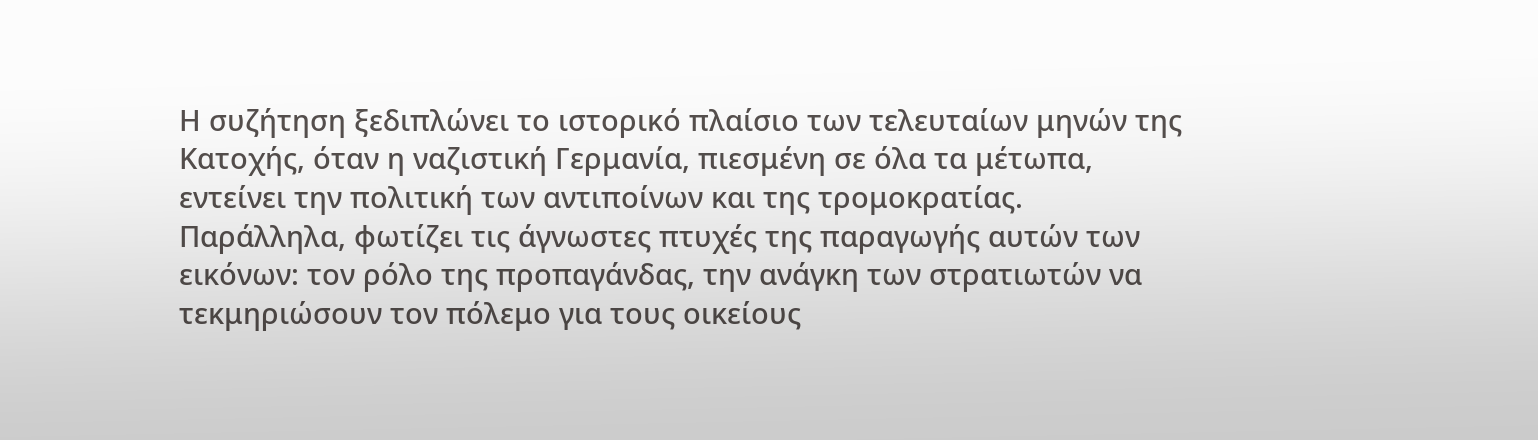Η συζήτηση ξεδιπλώνει το ιστορικό πλαίσιο των τελευταίων μηνών της Κατοχής, όταν η ναζιστική Γερμανία, πιεσμένη σε όλα τα μέτωπα, εντείνει την πολιτική των αντιποίνων και της τρομοκρατίας. Παράλληλα, φωτίζει τις άγνωστες πτυχές της παραγωγής αυτών των εικόνων: τον ρόλο της προπαγάνδας, την ανάγκη των στρατιωτών να τεκμηριώσουν τον πόλεμο για τους οικείους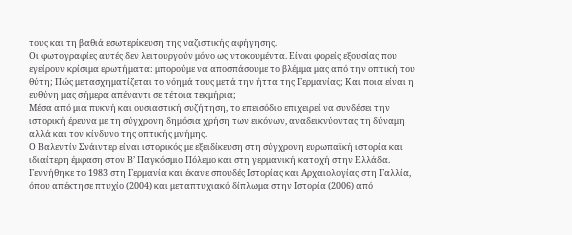τους και τη βαθιά εσωτερίκευση της ναζιστικής αφήγησης.
Οι φωτογραφίες αυτές δεν λειτουργούν μόνο ως ντοκουμέντα. Είναι φορείς εξουσίας που εγείρουν κρίσιμα ερωτήματα: μπορούμε να αποσπάσουμε το βλέμμα μας από την οπτική του θύτη; Πώς μετασχηματίζεται το νόημά τους μετά την ήττα της Γερμανίας; Και ποια είναι η ευθύνη μας σήμερα απέναντι σε τέτοια τεκμήρια;
Μέσα από μια πυκνή και ουσιαστική συζήτηση, το επεισόδιο επιχειρεί να συνδέσει την ιστορική έρευνα με τη σύγχρονη δημόσια χρήση των εικόνων, αναδεικνύοντας τη δύναμη αλλά και τον κίνδυνο της οπτικής μνήμης.
Ο Βαλεντίν Σνάιντερ είναι ιστορικός με εξειδίκευση στη σύγχρονη ευρωπαϊκή ιστορία και ιδιαίτερη έμφαση στον Β’ Παγκόσμιο Πόλεμο και στη γερμανική κατοχή στην Ελλάδα. Γεννήθηκε το 1983 στη Γερμανία και έκανε σπουδές Ιστορίας και Αρχαιολογίας στη Γαλλία, όπου απέκτησε πτυχίο (2004) και μεταπτυχιακό δίπλωμα στην Ιστορία (2006) από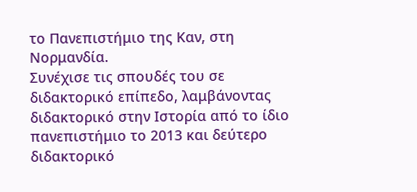το Πανεπιστήμιο της Καν, στη Νορμανδία.
Συνέχισε τις σπουδές του σε διδακτορικό επίπεδο, λαμβάνοντας διδακτορικό στην Ιστορία από το ίδιο πανεπιστήμιο το 2013 και δεύτερο διδακτορικό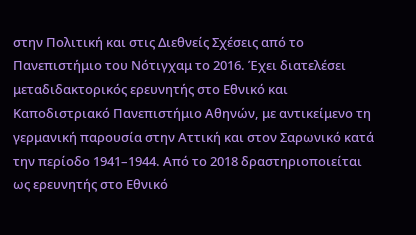στην Πολιτική και στις Διεθνείς Σχέσεις από το Πανεπιστήμιο του Νότιγχαμ το 2016. Έχει διατελέσει μεταδιδακτορικός ερευνητής στο Εθνικό και Καποδιστριακό Πανεπιστήμιο Αθηνών, με αντικείμενο τη γερμανική παρουσία στην Αττική και στον Σαρωνικό κατά την περίοδο 1941–1944. Από το 2018 δραστηριοποιείται ως ερευνητής στο Εθνικό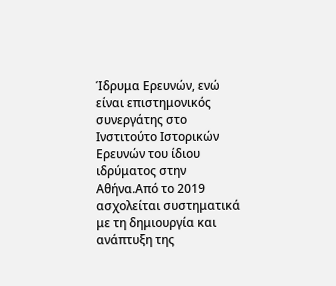Ίδρυμα Ερευνών, ενώ είναι επιστημονικός συνεργάτης στο Ινστιτούτο Ιστορικών Ερευνών του ίδιου ιδρύματος στην Αθήνα.Από το 2019 ασχολείται συστηματικά με τη δημιουργία και ανάπτυξη της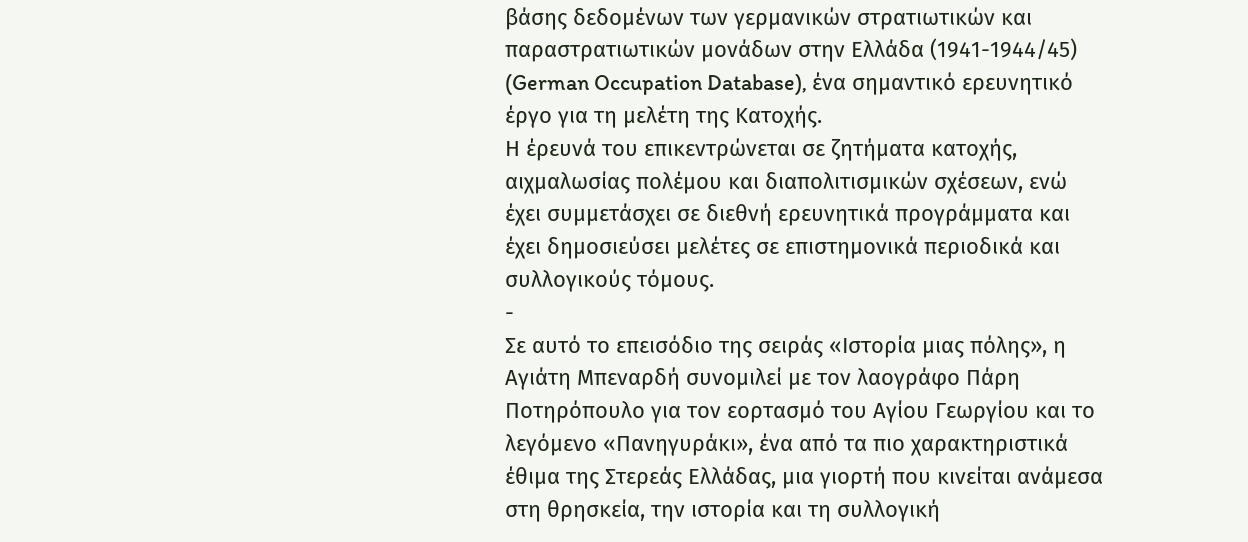βάσης δεδομένων των γερμανικών στρατιωτικών και παραστρατιωτικών μονάδων στην Ελλάδα (1941-1944/45) (German Occupation Database), ένα σημαντικό ερευνητικό έργο για τη μελέτη της Κατοχής.
Η έρευνά του επικεντρώνεται σε ζητήματα κατοχής, αιχμαλωσίας πολέμου και διαπολιτισμικών σχέσεων, ενώ έχει συμμετάσχει σε διεθνή ερευνητικά προγράμματα και έχει δημοσιεύσει μελέτες σε επιστημονικά περιοδικά και συλλογικούς τόμους.
-
Σε αυτό το επεισόδιο της σειράς «Ιστορία μιας πόλης», η Αγιάτη Μπεναρδή συνομιλεί με τον λαογράφο Πάρη Ποτηρόπουλο για τον εορτασμό του Αγίου Γεωργίου και το λεγόμενο «Πανηγυράκι», ένα από τα πιο χαρακτηριστικά έθιμα της Στερεάς Ελλάδας, μια γιορτή που κινείται ανάμεσα στη θρησκεία, την ιστορία και τη συλλογική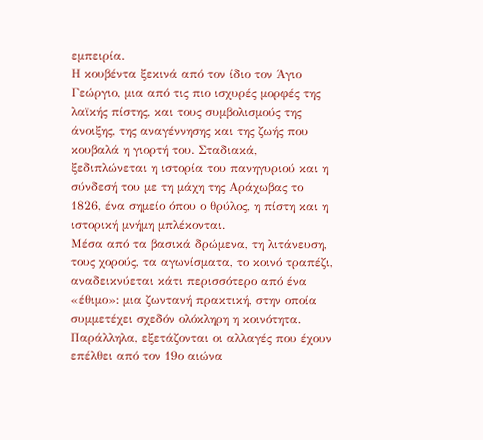εμπειρία.
Η κουβέντα ξεκινά από τον ίδιο τον Άγιο Γεώργιο, μια από τις πιο ισχυρές μορφές της λαϊκής πίστης, και τους συμβολισμούς της άνοιξης, της αναγέννησης και της ζωής που κουβαλά η γιορτή του. Σταδιακά, ξεδιπλώνεται η ιστορία του πανηγυριού και η σύνδεσή του με τη μάχη της Αράχωβας το 1826, ένα σημείο όπου ο θρύλος, η πίστη και η ιστορική μνήμη μπλέκονται.
Μέσα από τα βασικά δρώμενα, τη λιτάνευση, τους χορούς, τα αγωνίσματα, το κοινό τραπέζι, αναδεικνύεται κάτι περισσότερο από ένα «έθιμο»: μια ζωντανή πρακτική, στην οποία συμμετέχει σχεδόν ολόκληρη η κοινότητα. Παράλληλα, εξετάζονται οι αλλαγές που έχουν επέλθει από τον 19ο αιώνα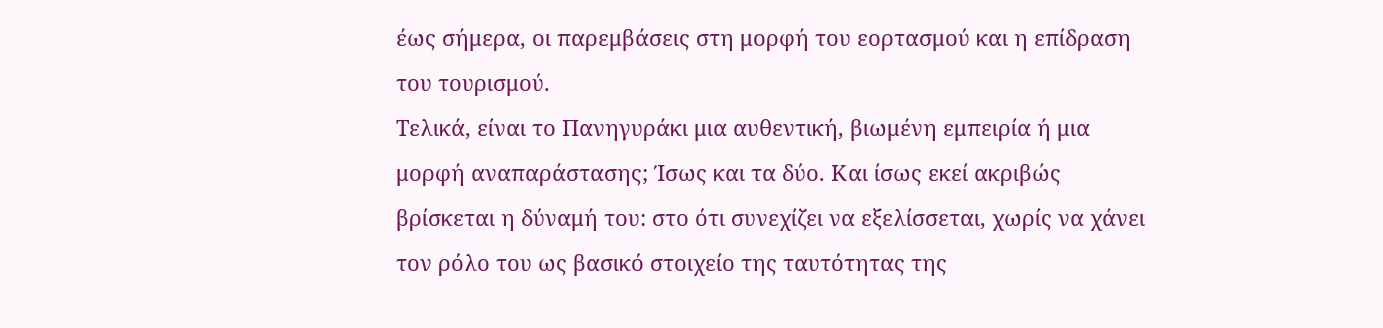έως σήμερα, οι παρεμβάσεις στη μορφή του εορτασμού και η επίδραση του τουρισμού.
Τελικά, είναι το Πανηγυράκι μια αυθεντική, βιωμένη εμπειρία ή μια μορφή αναπαράστασης; Ίσως και τα δύο. Και ίσως εκεί ακριβώς βρίσκεται η δύναμή του: στο ότι συνεχίζει να εξελίσσεται, χωρίς να χάνει τον ρόλο του ως βασικό στοιχείο της ταυτότητας της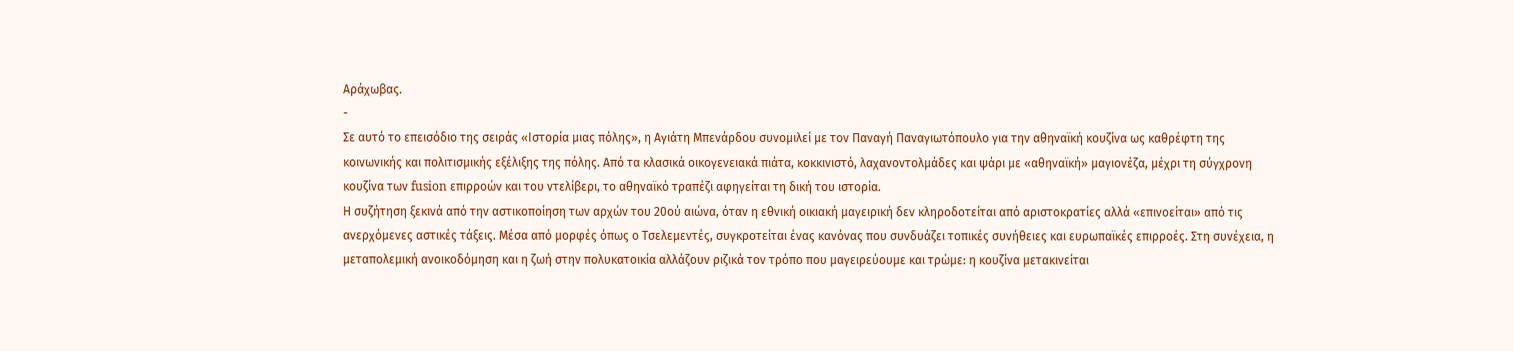Αράχωβας.
-
Σε αυτό το επεισόδιο της σειράς «Ιστορία μιας πόλης», η Αγιάτη Μπενάρδου συνομιλεί με τον Παναγή Παναγιωτόπουλο για την αθηναϊκή κουζίνα ως καθρέφτη της κοινωνικής και πολιτισμικής εξέλιξης της πόλης. Από τα κλασικά οικογενειακά πιάτα, κοκκινιστό, λαχανοντολμάδες και ψάρι με «αθηναϊκή» μαγιονέζα, μέχρι τη σύγχρονη κουζίνα των fusion επιρροών και του ντελίβερι, το αθηναϊκό τραπέζι αφηγείται τη δική του ιστορία.
Η συζήτηση ξεκινά από την αστικοποίηση των αρχών του 20ού αιώνα, όταν η εθνική οικιακή μαγειρική δεν κληροδοτείται από αριστοκρατίες αλλά «επινοείται» από τις ανερχόμενες αστικές τάξεις. Μέσα από μορφές όπως ο Τσελεμεντές, συγκροτείται ένας κανόνας που συνδυάζει τοπικές συνήθειες και ευρωπαϊκές επιρροές. Στη συνέχεια, η μεταπολεμική ανοικοδόμηση και η ζωή στην πολυκατοικία αλλάζουν ριζικά τον τρόπο που μαγειρεύουμε και τρώμε: η κουζίνα μετακινείται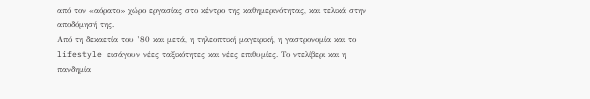από τον «αόρατο» χώρο εργασίας στο κέντρο της καθημερινότητας, και τελικά στην αποδόμησή της.
Από τη δεκαετία του ’80 και μετά, η τηλεοπτική μαγειρική, η γαστρονομία και το lifestyle εισάγουν νέες ταξικότητες και νέες επιθυμίες. Το ντελίβερι και η πανδημία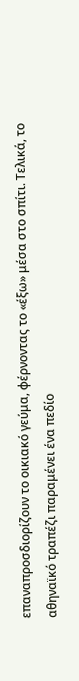επαναπροσδιορίζουν το οικιακό γεύμα, φέρνοντας το «έξω» μέσα στο σπίτι. Τελικά, το αθηναϊκό τραπέζι παραμένει ένα πεδίο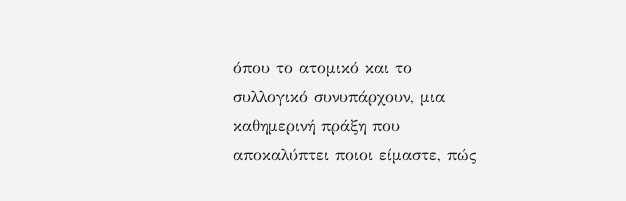όπου το ατομικό και το συλλογικό συνυπάρχουν, μια καθημερινή πράξη που αποκαλύπτει ποιοι είμαστε, πώς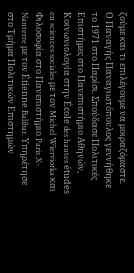ζούμε και τι επιλέγουμε να μοιραζόμαστε.
Ο Παναγής Παναγιωτόπουλος γεννήθηκε το 1971 στο Παρίσι. Σπούδασε Πολιτικές Επιστήμες στο Πανεπιστήμιο Αθηνών, Κοινωνιολογία στην École des hautes études en sciences sociales με τον Michel Wierviorka και Φιλοσοφία στο Πανεπιστήμιο Paris X-Nanterre με τον Étienne Balibar. Υπηρέτησε στο Τμήμα Πολιτικών Επιστημών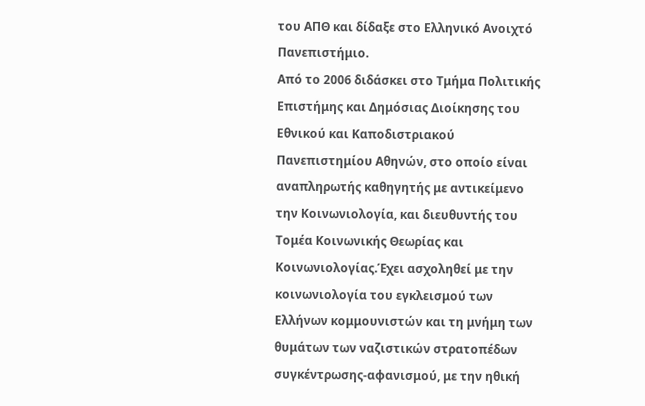του ΑΠΘ και δίδαξε στο Ελληνικό Ανοιχτό Πανεπιστήμιο.
Από το 2006 διδάσκει στο Τμήμα Πολιτικής Επιστήμης και Δημόσιας Διοίκησης του Εθνικού και Καποδιστριακού Πανεπιστημίου Αθηνών, στο οποίο είναι αναπληρωτής καθηγητής με αντικείμενο την Κοινωνιολογία, και διευθυντής του Τομέα Κοινωνικής Θεωρίας και Κοινωνιολογίας.Έχει ασχοληθεί με την κοινωνιολογία του εγκλεισμού των Ελλήνων κομμουνιστών και τη μνήμη των θυμάτων των ναζιστικών στρατοπέδων συγκέντρωσης-αφανισμού, με την ηθική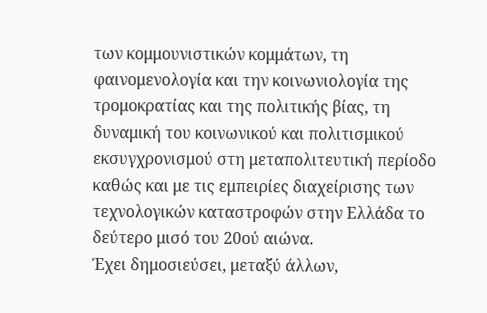των κομμουνιστικών κομμάτων, τη φαινομενολογία και την κοινωνιολογία της τρομοκρατίας και της πολιτικής βίας, τη δυναμική του κοινωνικού και πολιτισμικού εκσυγχρονισμού στη μεταπολιτευτική περίοδο καθώς και με τις εμπειρίες διαχείρισης των τεχνολογικών καταστροφών στην Ελλάδα το δεύτερο μισό του 20ού αιώνα.
Έχει δημοσιεύσει, μεταξύ άλλων,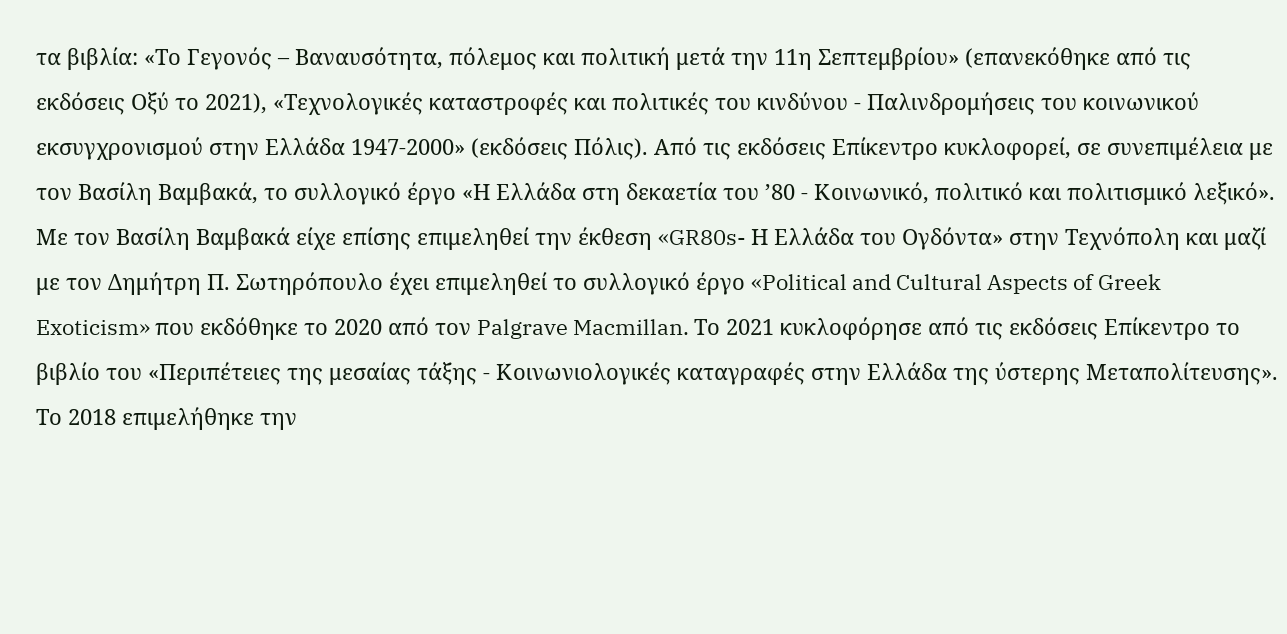τα βιβλία: «Το Γεγονός – Βαναυσότητα, πόλεμος και πολιτική μετά την 11η Σεπτεμβρίου» (επανεκόθηκε από τις εκδόσεις Οξύ το 2021), «Τεχνολογικές καταστροφές και πολιτικές του κινδύνου - Παλινδρομήσεις του κοινωνικού εκσυγχρονισμού στην Ελλάδα 1947-2000» (εκδόσεις Πόλις). Από τις εκδόσεις Επίκεντρο κυκλοφορεί, σε συνεπιμέλεια με τον Βασίλη Βαμβακά, το συλλογικό έργο «Η Ελλάδα στη δεκαετία του ’80 - Κοινωνικό, πολιτικό και πολιτισμικό λεξικό». Με τον Βασίλη Βαμβακά είχε επίσης επιμεληθεί την έκθεση «GR80s- Η Ελλάδα του Ογδόντα» στην Τεχνόπολη και μαζί με τον Δημήτρη Π. Σωτηρόπουλο έχει επιμεληθεί το συλλογικό έργο «Political and Cultural Aspects of Greek Exoticism» που εκδόθηκε το 2020 από τον Palgrave Macmillan. Το 2021 κυκλοφόρησε από τις εκδόσεις Επίκεντρο το βιβλίο του «Περιπέτειες της μεσαίας τάξης - Κοινωνιολογικές καταγραφές στην Ελλάδα της ύστερης Μεταπολίτευσης». Το 2018 επιμελήθηκε την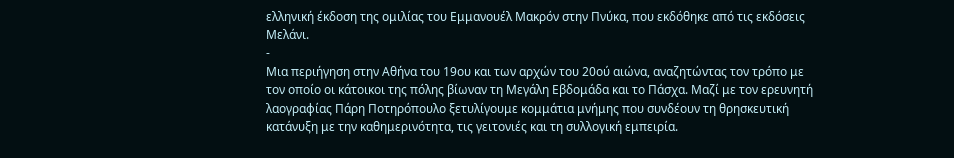ελληνική έκδοση της ομιλίας του Εμμανουέλ Μακρόν στην Πνύκα, που εκδόθηκε από τις εκδόσεις Μελάνι.
-
Μια περιήγηση στην Αθήνα του 19ου και των αρχών του 20ού αιώνα, αναζητώντας τον τρόπο με τον οποίο οι κάτοικοι της πόλης βίωναν τη Μεγάλη Εβδομάδα και το Πάσχα. Μαζί με τον ερευνητή λαογραφίας Πάρη Ποτηρόπουλο ξετυλίγουμε κομμάτια μνήμης που συνδέουν τη θρησκευτική κατάνυξη με την καθημερινότητα, τις γειτονιές και τη συλλογική εμπειρία.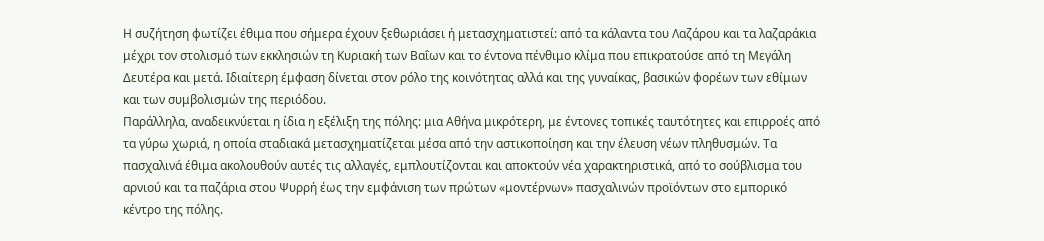Η συζήτηση φωτίζει έθιμα που σήμερα έχουν ξεθωριάσει ή μετασχηματιστεί: από τα κάλαντα του Λαζάρου και τα λαζαράκια μέχρι τον στολισμό των εκκλησιών τη Κυριακή των Βαΐων και το έντονα πένθιμο κλίμα που επικρατούσε από τη Μεγάλη Δευτέρα και μετά. Ιδιαίτερη έμφαση δίνεται στον ρόλο της κοινότητας αλλά και της γυναίκας, βασικών φορέων των εθίμων και των συμβολισμών της περιόδου.
Παράλληλα, αναδεικνύεται η ίδια η εξέλιξη της πόλης: μια Αθήνα μικρότερη, με έντονες τοπικές ταυτότητες και επιρροές από τα γύρω χωριά, η οποία σταδιακά μετασχηματίζεται μέσα από την αστικοποίηση και την έλευση νέων πληθυσμών. Τα πασχαλινά έθιμα ακολουθούν αυτές τις αλλαγές, εμπλουτίζονται και αποκτούν νέα χαρακτηριστικά, από το σούβλισμα του αρνιού και τα παζάρια στου Ψυρρή έως την εμφάνιση των πρώτων «μοντέρνων» πασχαλινών προϊόντων στο εμπορικό κέντρο της πόλης.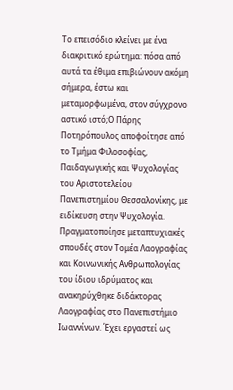Το επεισόδιο κλείνει με ένα διακριτικό ερώτημα: πόσα από αυτά τα έθιμα επιβιώνουν ακόμη σήμερα, έστω και μεταμορφωμένα, στον σύγχρονο αστικό ιστό;Ο Πάρης Ποτηρόπουλος αποφοίτησε από το Τμήμα Φιλοσοφίας, Παιδαγωγικής και Ψυχολογίας του Αριστοτελείου Πανεπιστημίου Θεσσαλονίκης, με ειδίκευση στην Ψυχολογία. Πραγματοποίησε μεταπτυχιακές σπουδές στον Τομέα Λαογραφίας και Κοινωνικής Ανθρωπολογίας του ίδιου ιδρύματος και ανακηρύχθηκε διδάκτορας Λαογραφίας στο Πανεπιστήμιο Ιωαννίνων. Έχει εργαστεί ως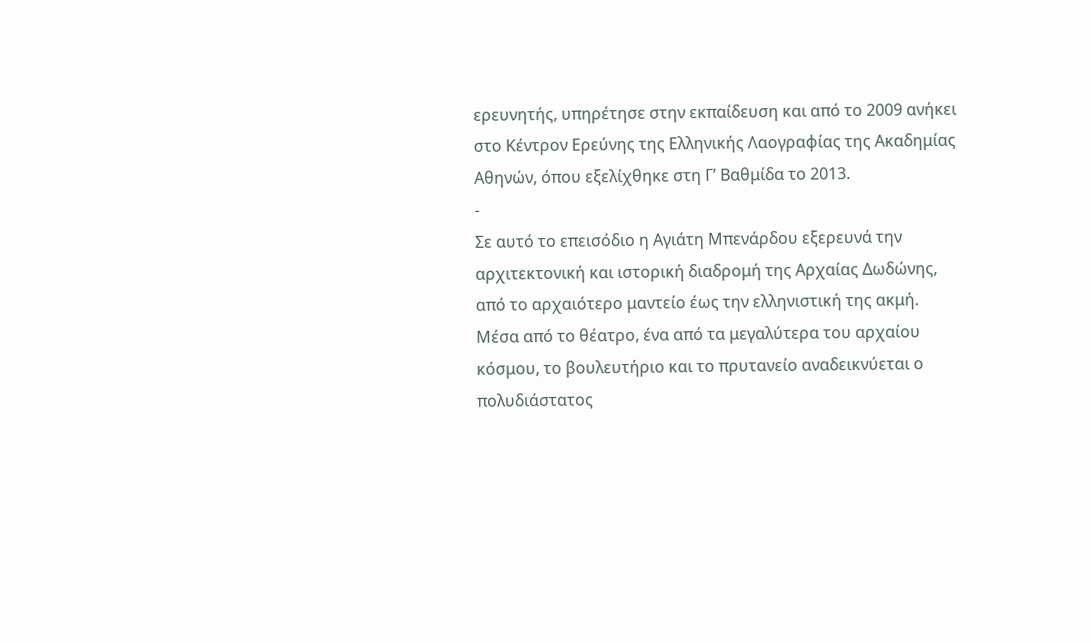ερευνητής, υπηρέτησε στην εκπαίδευση και από το 2009 ανήκει στο Κέντρον Ερεύνης της Ελληνικής Λαογραφίας της Ακαδημίας Αθηνών, όπου εξελίχθηκε στη Γ’ Βαθμίδα το 2013.
-
Σε αυτό το επεισόδιο η Αγιάτη Μπενάρδου εξερευνά την αρχιτεκτονική και ιστορική διαδρομή της Αρχαίας Δωδώνης, από το αρχαιότερο μαντείο έως την ελληνιστική της ακμή. Μέσα από το θέατρο, ένα από τα μεγαλύτερα του αρχαίου κόσμου, το βουλευτήριο και το πρυτανείο αναδεικνύεται ο πολυδιάστατος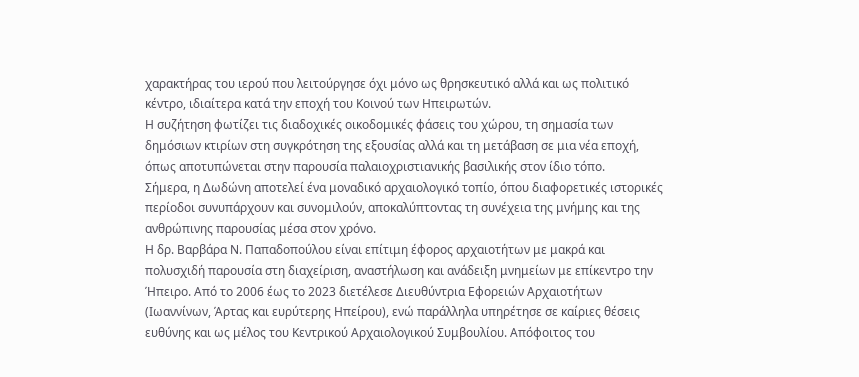χαρακτήρας του ιερού που λειτούργησε όχι μόνο ως θρησκευτικό αλλά και ως πολιτικό κέντρο, ιδιαίτερα κατά την εποχή του Κοινού των Ηπειρωτών.
Η συζήτηση φωτίζει τις διαδοχικές οικοδομικές φάσεις του χώρου, τη σημασία των δημόσιων κτιρίων στη συγκρότηση της εξουσίας αλλά και τη μετάβαση σε μια νέα εποχή, όπως αποτυπώνεται στην παρουσία παλαιοχριστιανικής βασιλικής στον ίδιο τόπο.
Σήμερα, η Δωδώνη αποτελεί ένα μοναδικό αρχαιολογικό τοπίο, όπου διαφορετικές ιστορικές περίοδοι συνυπάρχουν και συνομιλούν, αποκαλύπτοντας τη συνέχεια της μνήμης και της ανθρώπινης παρουσίας μέσα στον χρόνο.
Η δρ. Βαρβάρα Ν. Παπαδοπούλου είναι επίτιμη έφορος αρχαιοτήτων με μακρά και πολυσχιδή παρουσία στη διαχείριση, αναστήλωση και ανάδειξη μνημείων με επίκεντρο την Ήπειρο. Από το 2006 έως το 2023 διετέλεσε Διευθύντρια Εφορειών Αρχαιοτήτων (Ιωαννίνων, Άρτας και ευρύτερης Ηπείρου), ενώ παράλληλα υπηρέτησε σε καίριες θέσεις ευθύνης και ως μέλος του Κεντρικού Αρχαιολογικού Συμβουλίου. Απόφοιτος του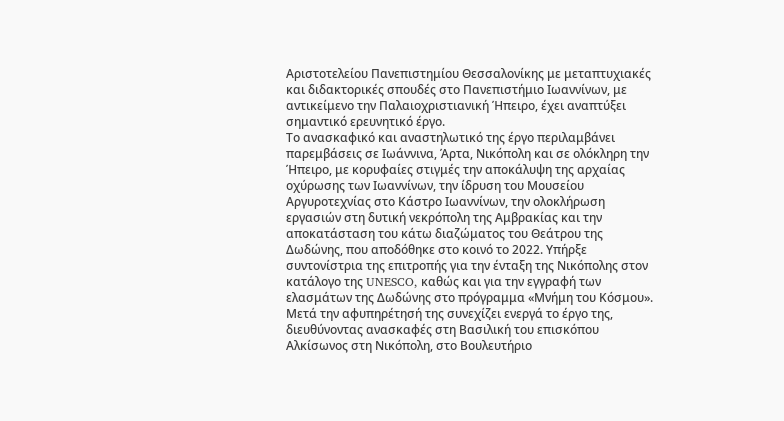Αριστοτελείου Πανεπιστημίου Θεσσαλονίκης με μεταπτυχιακές και διδακτορικές σπουδές στο Πανεπιστήμιο Ιωαννίνων, με αντικείμενο την Παλαιοχριστιανική Ήπειρο, έχει αναπτύξει σημαντικό ερευνητικό έργο.
Το ανασκαφικό και αναστηλωτικό της έργο περιλαμβάνει παρεμβάσεις σε Ιωάννινα, Άρτα, Νικόπολη και σε ολόκληρη την Ήπειρο, με κορυφαίες στιγμές την αποκάλυψη της αρχαίας οχύρωσης των Ιωαννίνων, την ίδρυση του Μουσείου Αργυροτεχνίας στο Κάστρο Ιωαννίνων, την ολοκλήρωση εργασιών στη δυτική νεκρόπολη της Αμβρακίας και την αποκατάσταση του κάτω διαζώματος του Θεάτρου της Δωδώνης, που αποδόθηκε στο κοινό το 2022. Υπήρξε συντονίστρια της επιτροπής για την ένταξη της Νικόπολης στον κατάλογο της UNESCO, καθώς και για την εγγραφή των ελασμάτων της Δωδώνης στο πρόγραμμα «Μνήμη του Κόσμου». Μετά την αφυπηρέτησή της συνεχίζει ενεργά το έργο της, διευθύνοντας ανασκαφές στη Βασιλική του επισκόπου Αλκίσωνος στη Νικόπολη, στο Βουλευτήριο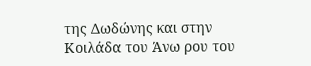της Δωδώνης και στην Κοιλάδα του Άνω ρου του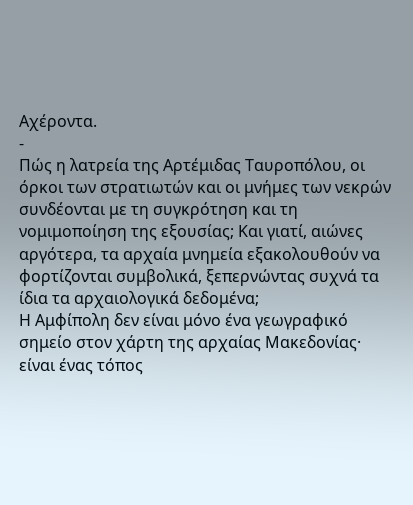Αχέροντα.
-
Πώς η λατρεία της Αρτέμιδας Ταυροπόλου, οι όρκοι των στρατιωτών και οι μνήμες των νεκρών συνδέονται με τη συγκρότηση και τη νομιμοποίηση της εξουσίας; Και γιατί, αιώνες αργότερα, τα αρχαία μνημεία εξακολουθούν να φορτίζονται συμβολικά, ξεπερνώντας συχνά τα ίδια τα αρχαιολογικά δεδομένα;
Η Αμφίπολη δεν είναι μόνο ένα γεωγραφικό σημείο στον χάρτη της αρχαίας Μακεδονίας· είναι ένας τόπος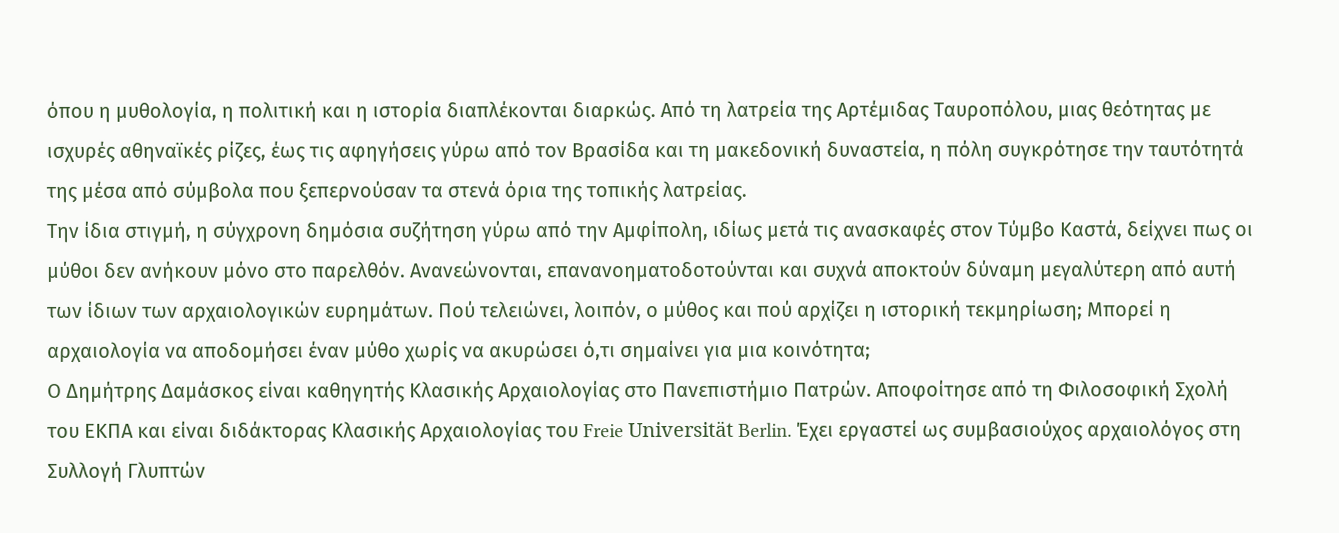όπου η μυθολογία, η πολιτική και η ιστορία διαπλέκονται διαρκώς. Από τη λατρεία της Αρτέμιδας Ταυροπόλου, μιας θεότητας με ισχυρές αθηναϊκές ρίζες, έως τις αφηγήσεις γύρω από τον Βρασίδα και τη μακεδονική δυναστεία, η πόλη συγκρότησε την ταυτότητά της μέσα από σύμβολα που ξεπερνούσαν τα στενά όρια της τοπικής λατρείας.
Την ίδια στιγμή, η σύγχρονη δημόσια συζήτηση γύρω από την Αμφίπολη, ιδίως μετά τις ανασκαφές στον Τύμβο Καστά, δείχνει πως οι μύθοι δεν ανήκουν μόνο στο παρελθόν. Ανανεώνονται, επανανοηματοδοτούνται και συχνά αποκτούν δύναμη μεγαλύτερη από αυτή των ίδιων των αρχαιολογικών ευρημάτων. Πού τελειώνει, λοιπόν, ο μύθος και πού αρχίζει η ιστορική τεκμηρίωση; Μπορεί η αρχαιολογία να αποδομήσει έναν μύθο χωρίς να ακυρώσει ό,τι σημαίνει για μια κοινότητα;
Ο Δημήτρης Δαμάσκος είναι καθηγητής Κλασικής Αρχαιολογίας στο Πανεπιστήμιο Πατρών. Αποφοίτησε από τη Φιλοσοφική Σχολή του ΕΚΠΑ και είναι διδάκτορας Κλασικής Αρχαιολογίας του Freie Universität Berlin. Έχει εργαστεί ως συμβασιούχος αρχαιολόγος στη Συλλογή Γλυπτών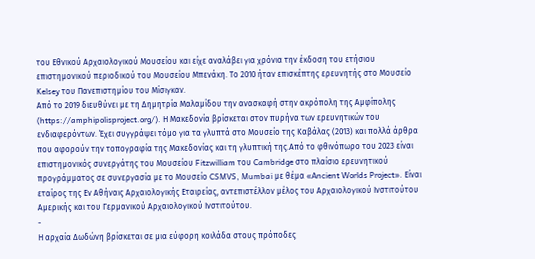του Εθνικού Αρχαιολογικού Μουσείου και είχε αναλάβει για χρόνια την έκδοση του ετήσιου επιστημονικού περιοδικού του Μουσείου Μπενάκη. Το 2010 ήταν επισκέπτης ερευνητής στο Μουσείο Kelsey του Πανεπιστημίου του Mίσιγκαν.
Από το 2019 διευθύνει με τη Δημητρία Μαλαμίδου την ανασκαφή στην ακρόπολη της Αμφίπολης (https://amphipolisproject.org/). Η Μακεδονία βρίσκεται στον πυρήνα των ερευνητικών του ενδιαφερόντων. Έχει συγγράψει τόμο για τα γλυπτά στο Μουσείο της Καβάλας (2013) και πολλά άρθρα που αφορούν την τοπογραφία της Μακεδονίας και τη γλυπτική της.Από το φθινόπωρο του 2023 είναι επιστημονικός συνεργάτης του Μουσείου Fitzwilliam του Cambridge στο πλαίσιο ερευνητικού προγράμματος σε συνεργασία με το Μουσείο CSMVS, Mumbai με θέμα «Ancient Worlds Project». Είναι εταίρος της Εν Αθήναις Αρχαιολογικής Εταιρείας, αντεπιστέλλον μέλος του Αρχαιολογικού Ινστιτούτου Αμερικής και του Γερμανικού Αρχαιολογικού Ινστιτούτου.
-
Η αρχαία Δωδώνη βρίσκεται σε μια εύφορη κοιλάδα στους πρόποδες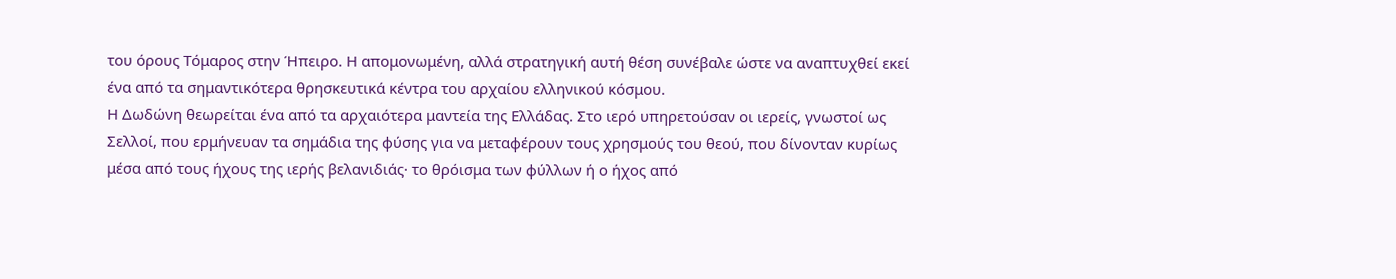του όρους Τόμαρος στην Ήπειρο. Η απομονωμένη, αλλά στρατηγική αυτή θέση συνέβαλε ώστε να αναπτυχθεί εκεί ένα από τα σημαντικότερα θρησκευτικά κέντρα του αρχαίου ελληνικού κόσμου.
Η Δωδώνη θεωρείται ένα από τα αρχαιότερα μαντεία της Ελλάδας. Στο ιερό υπηρετούσαν οι ιερείς, γνωστοί ως Σελλοί, που ερμήνευαν τα σημάδια της φύσης για να μεταφέρουν τους χρησμούς του θεού, που δίνονταν κυρίως μέσα από τους ήχους της ιερής βελανιδιάς· το θρόισμα των φύλλων ή ο ήχος από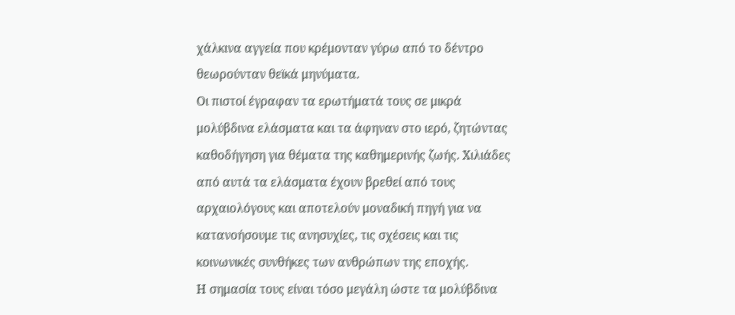χάλκινα αγγεία που κρέμονταν γύρω από το δέντρο θεωρούνταν θεϊκά μηνύματα.
Οι πιστοί έγραφαν τα ερωτήματά τους σε μικρά μολύβδινα ελάσματα και τα άφηναν στο ιερό, ζητώντας καθοδήγηση για θέματα της καθημερινής ζωής. Χιλιάδες από αυτά τα ελάσματα έχουν βρεθεί από τους αρχαιολόγους και αποτελούν μοναδική πηγή για να κατανοήσουμε τις ανησυχίες, τις σχέσεις και τις κοινωνικές συνθήκες των ανθρώπων της εποχής.
Η σημασία τους είναι τόσο μεγάλη ώστε τα μολύβδινα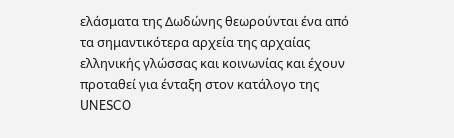ελάσματα της Δωδώνης θεωρούνται ένα από τα σημαντικότερα αρχεία της αρχαίας ελληνικής γλώσσας και κοινωνίας και έχουν προταθεί για ένταξη στον κατάλογο της UNESCO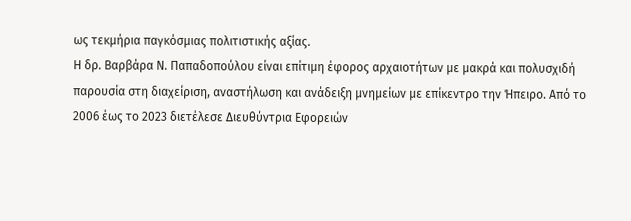ως τεκμήρια παγκόσμιας πολιτιστικής αξίας.
Η δρ. Βαρβάρα Ν. Παπαδοπούλου είναι επίτιμη έφορος αρχαιοτήτων με μακρά και πολυσχιδή παρουσία στη διαχείριση, αναστήλωση και ανάδειξη μνημείων με επίκεντρο την Ήπειρο. Από το 2006 έως το 2023 διετέλεσε Διευθύντρια Εφορειών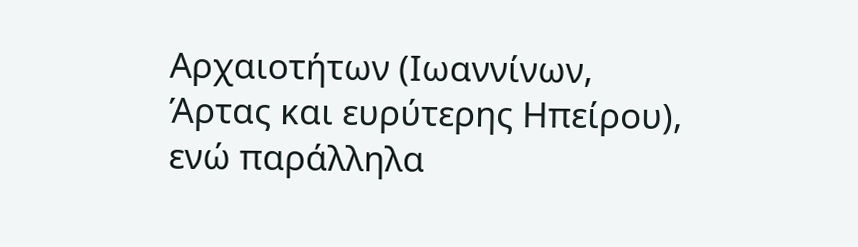Αρχαιοτήτων (Ιωαννίνων, Άρτας και ευρύτερης Ηπείρου), ενώ παράλληλα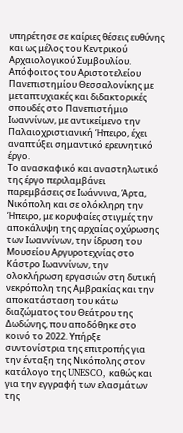υπηρέτησε σε καίριες θέσεις ευθύνης και ως μέλος του Κεντρικού Αρχαιολογικού Συμβουλίου. Απόφοιτος του Αριστοτελείου Πανεπιστημίου Θεσσαλονίκης με μεταπτυχιακές και διδακτορικές σπουδές στο Πανεπιστήμιο Ιωαννίνων, με αντικείμενο την Παλαιοχριστιανική Ήπειρο, έχει αναπτύξει σημαντικό ερευνητικό έργο.
Το ανασκαφικό και αναστηλωτικό της έργο περιλαμβάνει παρεμβάσεις σε Ιωάννινα, Άρτα, Νικόπολη και σε ολόκληρη την Ήπειρο, με κορυφαίες στιγμές την αποκάλυψη της αρχαίας οχύρωσης των Ιωαννίνων, την ίδρυση του Μουσείου Αργυροτεχνίας στο Κάστρο Ιωαννίνων, την ολοκλήρωση εργασιών στη δυτική νεκρόπολη της Αμβρακίας και την αποκατάσταση του κάτω διαζώματος του Θεάτρου της Δωδώνης, που αποδόθηκε στο κοινό το 2022. Υπήρξε συντονίστρια της επιτροπής για την ένταξη της Νικόπολης στον κατάλογο της UNESCO, καθώς και για την εγγραφή των ελασμάτων της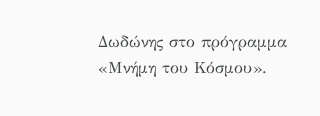Δωδώνης στο πρόγραμμα «Μνήμη του Κόσμου».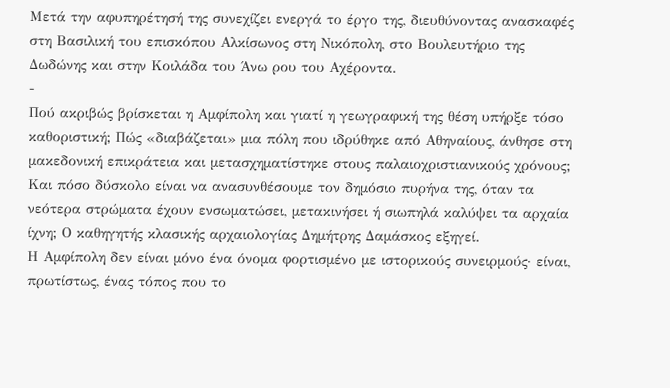Μετά την αφυπηρέτησή της συνεχίζει ενεργά το έργο της, διευθύνοντας ανασκαφές στη Βασιλική του επισκόπου Αλκίσωνος στη Νικόπολη, στο Βουλευτήριο της Δωδώνης και στην Κοιλάδα του Άνω ρου του Αχέροντα.
-
Πού ακριβώς βρίσκεται η Αμφίπολη και γιατί η γεωγραφική της θέση υπήρξε τόσο καθοριστική; Πώς «διαβάζεται» μια πόλη που ιδρύθηκε από Αθηναίους, άνθησε στη μακεδονική επικράτεια και μετασχηματίστηκε στους παλαιοχριστιανικούς χρόνους; Και πόσο δύσκολο είναι να ανασυνθέσουμε τον δημόσιο πυρήνα της, όταν τα νεότερα στρώματα έχουν ενσωματώσει, μετακινήσει ή σιωπηλά καλύψει τα αρχαία ίχνη; Ο καθηγητής κλασικής αρχαιολογίας Δημήτρης Δαμάσκος εξηγεί.
Η Αμφίπολη δεν είναι μόνο ένα όνομα φορτισμένο με ιστορικούς συνειρμούς· είναι, πρωτίστως, ένας τόπος που το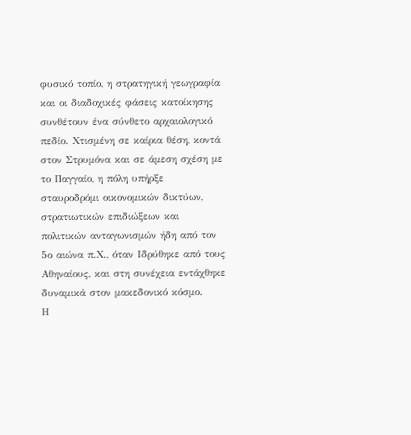φυσικό τοπίο, η στρατηγική γεωγραφία και οι διαδοχικές φάσεις κατοίκησης συνθέτουν ένα σύνθετο αρχαιολογικό πεδίο. Χτισμένη σε καίρια θέση, κοντά στον Στρυμόνα και σε άμεση σχέση με το Παγγαίο, η πόλη υπήρξε σταυροδρόμι οικονομικών δικτύων, στρατιωτικών επιδιώξεων και πολιτικών ανταγωνισμών ήδη από τον 5ο αιώνα π.Χ., όταν Iδρύθηκε από τους Αθηναίους, και στη συνέχεια εντάχθηκε δυναμικά στον μακεδονικό κόσμο.
Η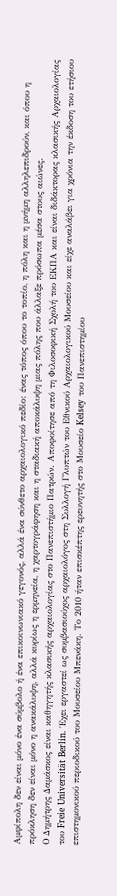Αμφίπολη δεν είναι μόνο ένα σύμβολο ή ένα επικοινωνιακό γεγονός, αλλά ένα σύνθετο αρχαιολογικό πεδίο: ένας τόπος όπου το τοπίο, η πόλη και η μνήμη αλληλεπιδρούν, και όπου η πρόκληση δεν είναι μόνο η ανακάλυψη, αλλά κυρίως η ερμηνεία, η χαρτογράφηση και η σταδιακή αποκάλυψη μιας πόλης που άλλαξε πρόσωπα μέσα στους αιώνες.
Ο Δημήτρης Δαμάσκος είναι καθηγητής κλασικής αρχαιολογίας στο Πανεπιστήμιο Πατρών. Αποφοίτησε από τη Φιλοσοφική Σχολή του ΕΚΠΑ και είναι διδάκτορας κλασικής Αρχαιολογίας του Freie Universität Berlin. Έχει εργαστεί ως συμβασιούχος αρχαιολόγος στη Συλλογή Γλυπτών του Εθνικού Αρχαιολογικού Μουσείου και είχε αναλάβει για χρόνια την έκδοση του ετήσιου επιστημονικού περιοδικού του Μουσείου Μπενάκη. Το 2010 ήταν επισκέπτης ερευνητής στο Μουσείο Kelsey του Πανεπιστημίου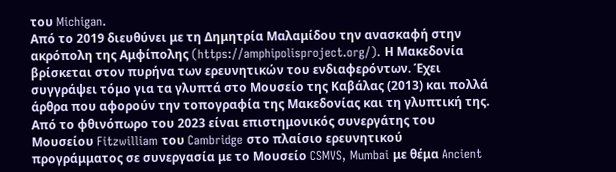του Michigan.
Από το 2019 διευθύνει με τη Δημητρία Μαλαμίδου την ανασκαφή στην ακρόπολη της Αμφίπολης (https://amphipolisproject.org/). Η Μακεδονία βρίσκεται στον πυρήνα των ερευνητικών του ενδιαφερόντων. Έχει συγγράψει τόμο για τα γλυπτά στο Μουσείο της Καβάλας (2013) και πολλά άρθρα που αφορούν την τοπογραφία της Μακεδονίας και τη γλυπτική της.
Από το φθινόπωρο του 2023 είναι επιστημονικός συνεργάτης του Μουσείου Fitzwilliam του Cambridge στο πλαίσιο ερευνητικού προγράμματος σε συνεργασία με το Μουσείο CSMVS, Mumbai με θέμα Ancient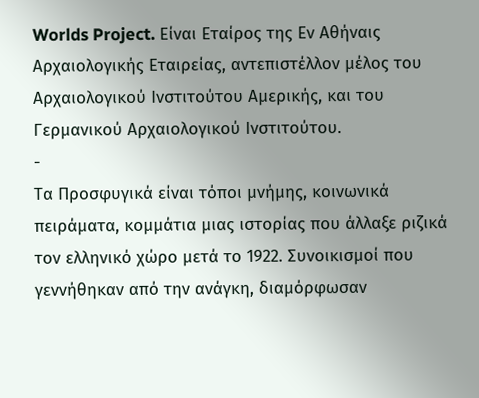Worlds Project. Είναι Εταίρος της Εν Αθήναις Αρχαιολογικής Εταιρείας, αντεπιστέλλον μέλος του Αρχαιολογικού Ινστιτούτου Αμερικής, και του Γερμανικού Αρχαιολογικού Ινστιτούτου.
-
Τα Προσφυγικά είναι τόποι μνήμης, κοινωνικά πειράματα, κομμάτια μιας ιστορίας που άλλαξε ριζικά τον ελληνικό χώρο μετά το 1922. Συνοικισμοί που γεννήθηκαν από την ανάγκη, διαμόρφωσαν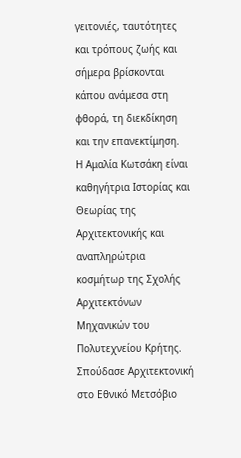γειτονιές, ταυτότητες και τρόπους ζωής και σήμερα βρίσκονται κάπου ανάμεσα στη φθορά, τη διεκδίκηση και την επανεκτίμηση.
Η Αμαλία Κωτσάκη είναι καθηγήτρια Ιστορίας και Θεωρίας της Αρχιτεκτονικής και αναπληρώτρια κοσμήτωρ της Σχολής Αρχιτεκτόνων Μηχανικών του Πολυτεχνείου Κρήτης. Σπούδασε Αρχιτεκτονική στο Εθνικό Μετσόβιο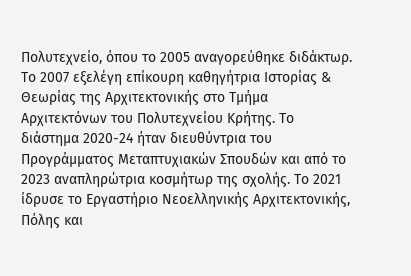Πολυτεχνείο, όπου το 2005 αναγορεύθηκε διδάκτωρ. Το 2007 εξελέγη επίκουρη καθηγήτρια Ιστορίας & Θεωρίας της Αρχιτεκτονικής στο Τμήμα Αρχιτεκτόνων του Πολυτεχνείου Κρήτης. Tο διάστημα 2020-24 ήταν διευθύντρια του Προγράμματος Μεταπτυχιακών Σπουδών και από το 2023 αναπληρώτρια κοσμήτωρ της σχολής. Το 2021 ίδρυσε το Εργαστήριο Νεοελληνικής Αρχιτεκτονικής, Πόλης και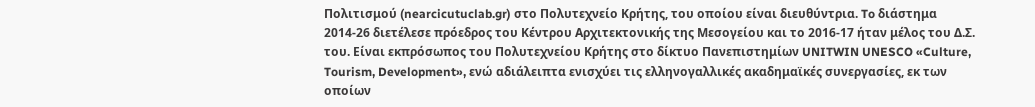Πολιτισμού (nearcicutuclab.gr) στο Πολυτεχνείο Κρήτης, του οποίου είναι διευθύντρια. To διάστημα 2014-26 διετέλεσε πρόεδρος του Κέντρου Αρχιτεκτονικής της Μεσογείου και το 2016-17 ήταν μέλος του Δ.Σ. του. Είναι εκπρόσωπος του Πολυτεχνείου Κρήτης στο δίκτυο Πανεπιστημίων UNITWIN UNESCO «Culture, Tourism, Development», ενώ αδιάλειπτα ενισχύει τις ελληνογαλλικές ακαδημαϊκές συνεργασίες, εκ των οποίων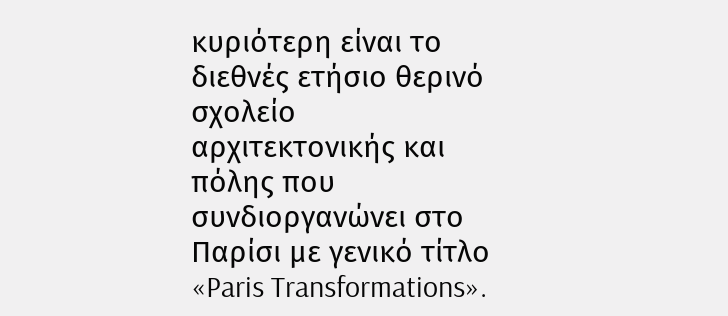κυριότερη είναι το διεθνές ετήσιο θερινό σχολείο αρχιτεκτονικής και πόλης που συνδιοργανώνει στο Παρίσι με γενικό τίτλο «Paris Transformations».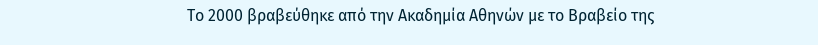Το 2000 βραβεύθηκε από την Ακαδημία Αθηνών με το Βραβείο της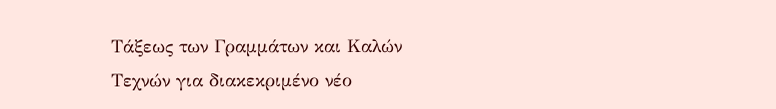Τάξεως των Γραμμάτων και Καλών Τεχνών για διακεκριμένο νέο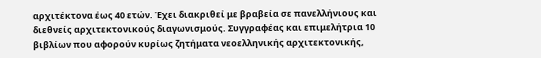αρχιτέκτονα έως 40 ετών. Έχει διακριθεί με βραβεία σε πανελλήνιους και διεθνείς αρχιτεκτονικούς διαγωνισμούς. Συγγραφέας και επιμελήτρια 10 βιβλίων που αφορούν κυρίως ζητήματα νεοελληνικής αρχιτεκτονικής,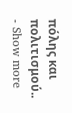πόλης και πολιτισμού..
- Show more